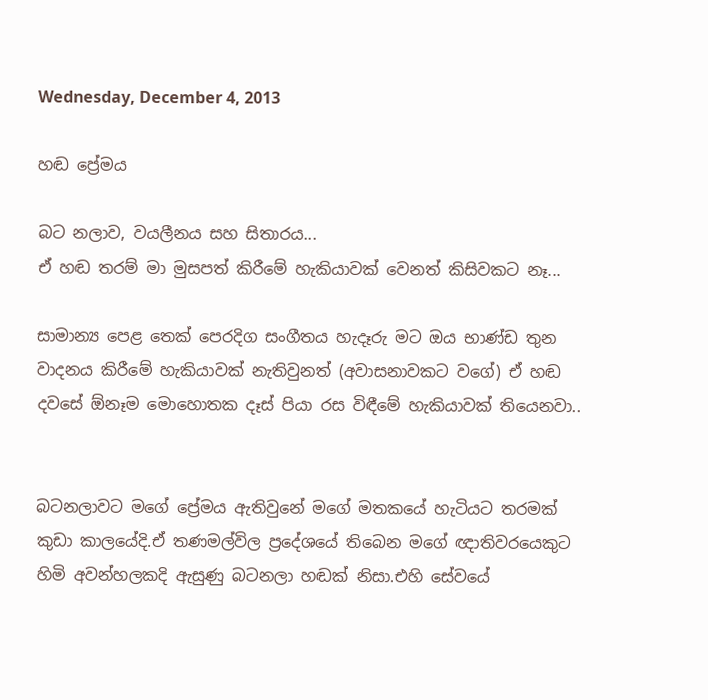Wednesday, December 4, 2013

හඬ ප්‍රේමය

බට නලාව, වයලීනය සහ සිතාරය...
ඒ හඬ තරම් මා මුසපත් කිරීමේ හැකියාවක් වෙනත් කිසිවකට නෑ...

සාමාන්‍ය පෙළ තෙක් පෙරදිග සංගීතය හැදෑරු මට ඔය භාණ්ඩ තුන වාදනය කිරීමේ හැකියාවක් නැතිවුනත් (අවාසනාවකට වගේ) ඒ හඬ දවසේ ඕනෑම මොහොතක දෑස් පියා රස විඳීමේ හැකියාවක් තියෙනවා..


බටනලාවට මගේ ප්‍රේමය ඇතිවුනේ මගේ මතකයේ හැටියට තරමක් කුඩා කාලයේදි.ඒ තණමල්විල ප්‍රදේශයේ තිබෙන මගේ ඥාතිවරයෙකුට හිමි අවන්හලකදි ඇසුණු බටනලා හඬක් නිසා.එහි සේවයේ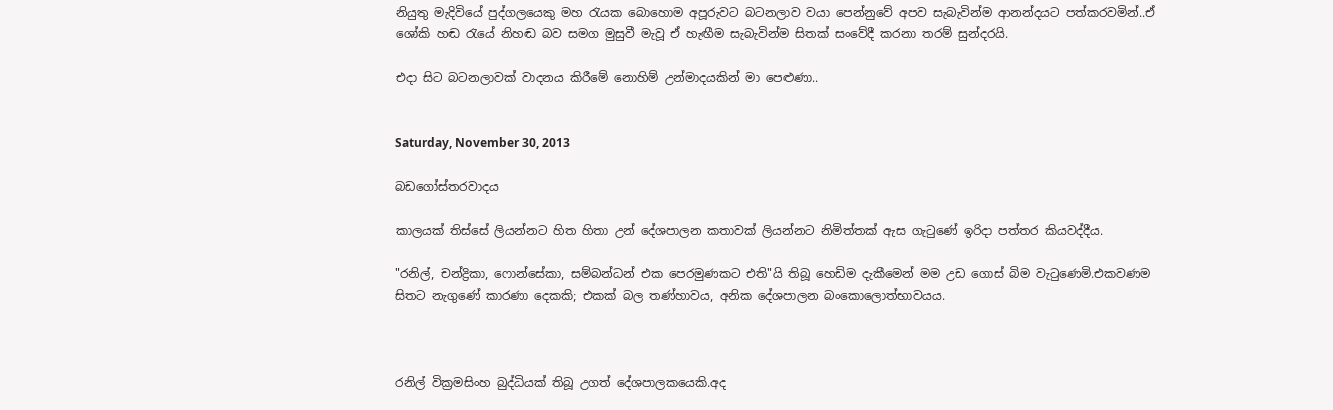නියුතු මැදිවියේ පුද්ගලයෙකු මහ රැයක බොහොම අපූරුවට බටනලාව වයා පෙන්නුවේ අපව සැබැවින්ම ආනන්දයට පත්කරවමින්..ඒ ශෝකි හඬ රැයේ නිහඬ බව සමග මුසුවී මැවූ ඒ හැඟීම සැබැවින්ම සිතක් සංවේදී කරනා තරම් සුන්දරයි.

එදා සිට බටනලාවක් වාදනය කිරීමේ නොහිම් උන්මාදයකින් මා පෙළුණා..


Saturday, November 30, 2013

බඩගෝස්තරවාදය

කාලයක් තිස්සේ ලියන්නට හිත හිතා උන් දේශපාලන කතාවක් ලියන්නට නිමිත්තක් ඇස ගැටුණේ ඉරිදා පත්තර කියවද්දීය.

"රනිල්, චන්ද්‍රිකා, ෆොන්සේකා, සම්බන්ධන් එක පෙරමුණකට එති"යි තිබූ හෙඩිම දැකීමෙන් මම උඩ ගොස් බිම වැටුණෙමි.එකවණම සිතට නැගුණේ කාරණා දෙකකි; එකක් බල තණ්හාවය, අනික දේශපාලන බංකොලොත්භාවයය.



රනිල් වික්‍රමසිංහ බුද්ධියක් තිබූ උගත් දේශපාලකයෙකි.අද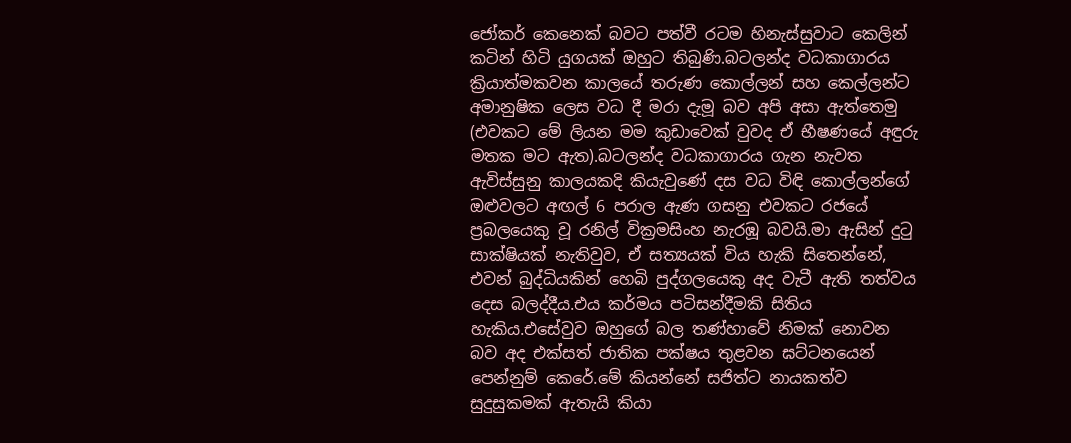ජෝකර් කෙනෙක් බවට පත්වී රටම හිනැස්සුවාට කෙලින් කටින් හිටි යුගයක් ඔහුට තිබුණි.බටලන්ද වධකාගාරය ක්‍රියාත්මකවන කාලයේ තරුණ කොල්ලන් සහ කෙල්ලන්ට අමානුෂික ලෙස වධ දී මරා දැමූ බව අපි අසා ඇත්තෙමු (එවකට මේ ලියන මම කුඩාවෙක් වුවද ඒ භීෂණයේ අඳුරු මතක මට ඇත).බටලන්ද වධකාගාරය ගැන නැවත ඇවිස්සුනු කාලයකදි කියැවුණේ දස වධ විඳි කොල්ලන්ගේ ඔළුවලට අඟල් 6 පරාල ඇණ ගසනු එවකට රජයේ ප්‍රබලයෙකු වූ රනිල් වික්‍රමසිංහ නැරඹූ බවයි.මා ඇසින් දුටු සාක්ෂියක් නැතිවුව, ඒ සත්‍යයක් විය හැකි සිතෙන්නේ, එවන් බුද්ධියකින් හෙබි පුද්ගලයෙකු අද වැටී ඇති තත්වය දෙස බලද්දීය.එය කර්මය පටිසන්දීමකි සිතිය හැකිය.එසේවුව ඔහුගේ බල තණ්හාවේ නිමක් නොවන බව අද එක්සත් ජාතික පක්ෂය තුළවන ඝට්ටනයෙන් පෙන්නුම් කෙරේ.මේ කියන්නේ සජිත්ට නායකත්ව සුදුසුකමක් ඇතැයි කියා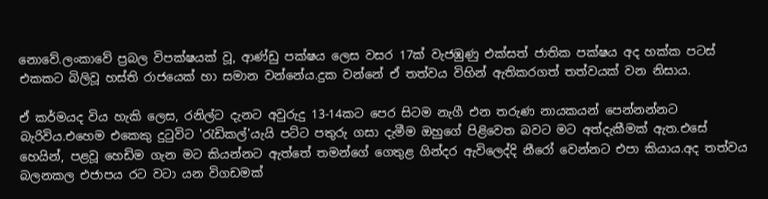නොවේ.ලංකාවේ ප්‍රබල විපක්ෂයක් වූ, ආණ්ඩු පක්ෂය ලෙස වසර 17ක් වැජඹුණු එක්සත් ජාතික පක්ෂය අද හක්ක පටස් එකකට බිලිවූ හස්ති රාජයෙක් හා සමාන වන්නේය.දුක වන්නේ ඒ තත්වය විහින් ඇතිකරගත් තත්වයක් වන නිසාය.

ඒ කර්මයද විය හැකි ලෙස, රනිල්ට දැනට අවුරුදු 13-14කට පෙර සිටම නැගී එන තරුණ නායකයන් පෙන්නන්නට බැරිවිය.එහෙම එකෙකු දුටුවිට 'රැඩිකල්'යැයි පට්ට පතුරු ගසා දැමීම ඔහුගේ පිළිවෙත බවට මට අත්දැකීමක් ඇත.එසේ හෙයින්, පළවූ හෙඩිම ගැන මට කියන්නට ඇත්තේ තමන්ගේ ගෙතුළ ගින්දර ඇවිලෙද්දි නීරෝ වෙන්නට එපා කියාය.අද තත්වය බලනකල එජාපය රට වටා යන විගඩමක්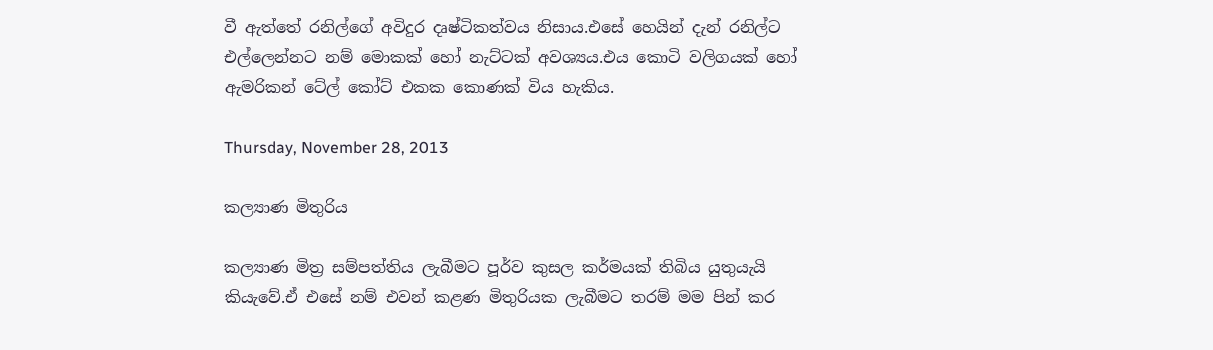වී ඇත්තේ රනිල්ගේ අවිදුර දෘෂ්ටිකත්වය නිසාය.එසේ හෙයින් දැන් රනිල්ට එල්ලෙන්නට නම් මොකක් හෝ නැට්ටක් අවශ්‍යය.එය කොටි වලිගයක් හෝ ඇමරිකන් ටේල් කෝට් එකක කොණක් විය හැකිය.

Thursday, November 28, 2013

කල්‍යාණ මිතුරිය

කල්‍යාණ මිත්‍ර සම්පත්තිය ලැබීමට පූර්ව කුසල කර්මයක් තිබිය යුතුයැයි කියැවේ.ඒ එසේ නම් එවන් කළණ මිතුරියක ලැබීමට තරම් මම පින් කර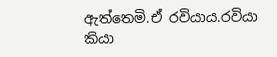ඇත්තෙමි.ඒ රවියාය.රවියා කියා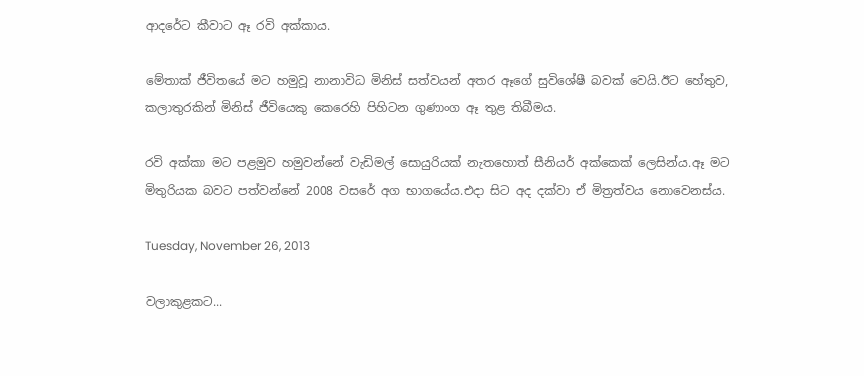ආදරේට කීවාට ඈ රවි අක්කාය.

මේතාක් ජීවිතයේ මට හමුවූ නානාවිධ මිනිස් සත්වයන් අතර ඈගේ සුවිශේෂී බවක් වෙයි.ඊට හේතුව, කලාතුරකින් මිනිස් ජීවියෙකු කෙරෙහි පිහිටන ගුණාංග ඈ තුළ තිබීමය.

රවි අක්කා මට පළමුව හමුවන්නේ වැඩිමල් සොයුරියක් නැතහොත් සීනියර් අක්කෙක් ලෙසින්ය.ඈ මට මිතුරියක බවට පත්වන්නේ 2008 වසරේ අග භාගයේය.එදා සිට අද දක්වා ඒ මිත්‍රත්වය නොවෙනස්ය.

Tuesday, November 26, 2013

වලාකුළකට...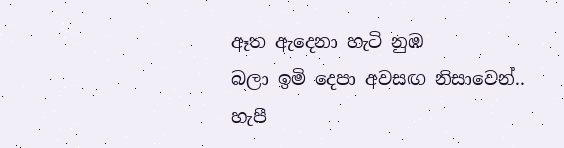ඈත ඇදෙනා හැටි නුඹ
බලා ඉමි දෙපා අවසඟ නිසාවෙන්..
හැපී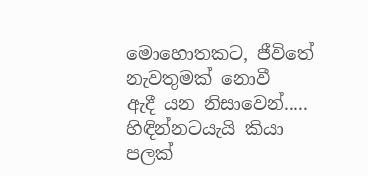මොහොතකට, ජීවිතේ
නැවතුමක් නොවී
ඇදී යන නිසාවෙන්.....
හිඳින්නටයැයි කියා
පලක්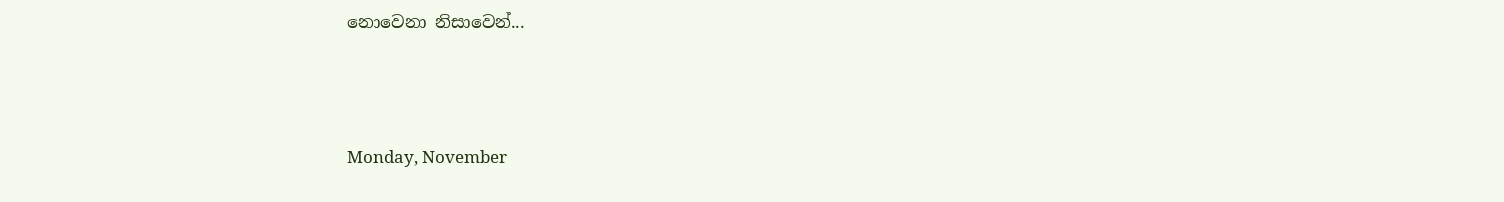නොවෙනා නිසාවෙන්...



Monday, November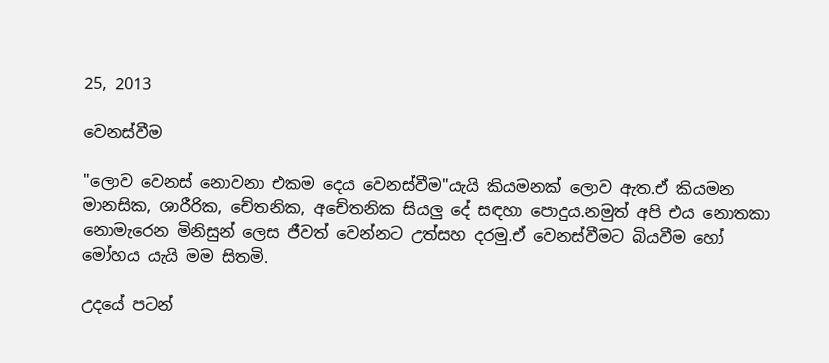25, 2013

වෙනස්වීම

"ලොව වෙනස් නොවනා එකම දෙය වෙනස්වීම"යැයි කියමනක් ලොව ඇත.ඒ කියමන මානසික, ශාරීරික, චේතනික, අචේතනික සියලු දේ සඳහා පොදුය.නමුත් අපි එය නොතකා නොමැරෙන මිනිසුන් ලෙස ජීවත් වෙන්නට උත්සහ දරමු.ඒ වෙනස්වීමට බියවීම හෝ මෝහය යැයි මම සිතමි.

උදයේ පටන්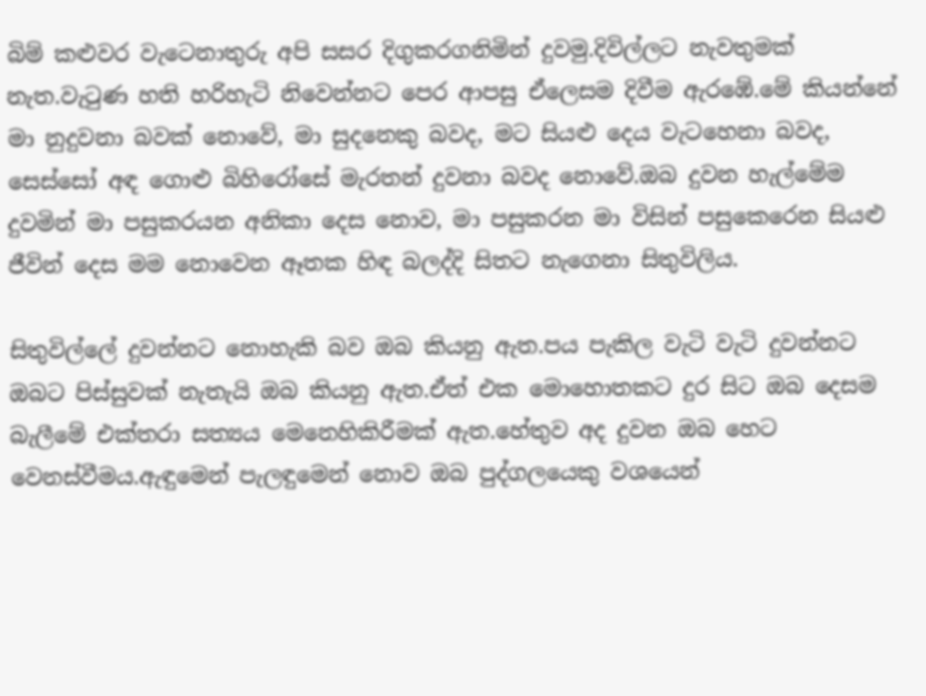බිම් කළුවර වැටෙනාතුරු අපි සසර දිගුකරගනිමින් දුවමු.දිවිල්ලට නැවතුමක් නැත.වැටුණ හති හරිහැටි නිවෙන්නට පෙර ආපසු ඒලෙසම දිවීම ඇරඹේ.මේ කියන්නේ මා නුදුවනා බවක් නොවේ, මා සුදනෙකු බවද, මට සියළු දෙය වැටහෙනා බවද, සෙස්සෝ අඳ ගොළු බිහිරෝසේ මැරතන් දුවනා බවද නොවේ.ඔබ දුවන හැල්මේම දුවමින් මා පසුකරයන අනිකා දෙස නොව, මා පසුකරන මා විසින් පසුකෙරෙන සියළු ජීවින් දෙස මම නොවෙන ඈතක හිඳ බලද්දි සිතට නැගෙනා සිතුවිලිය.

සිතුවිල්ලේ දුවන්නට නොහැකි බව ඔබ කියනු ඇත.පය පැකිල වැටි වැටි දුවන්නට ඔබට පිස්සුවක් නැතැයි ඔබ කියනු ඇත.ඒත් එක මොහොතකට දුර සිට ඔබ දෙසම බැලීමේ එක්තරා සත්‍යය මෙනෙහිකිරීමක් ඇත.හේතුව අද දුවන ඔබ හෙට වෙනස්වීමය.ඇඳුමෙන් පැලඳුමෙන් නොව ඔබ පුද්ගලයෙකු වශයෙන්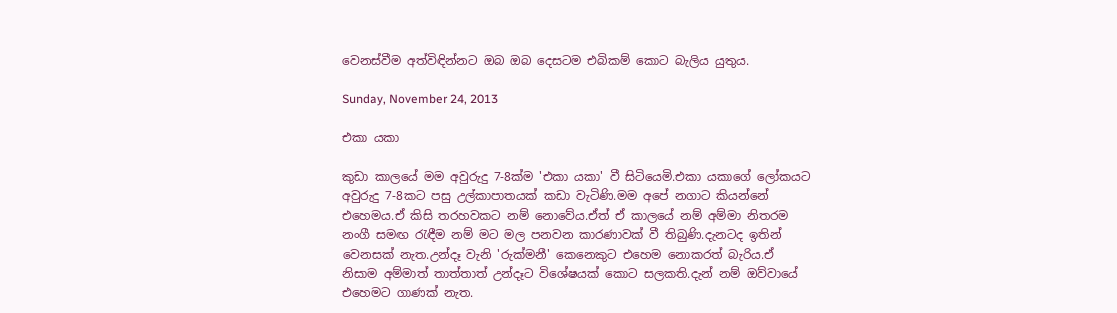වෙනස්වීම අත්විඳින්නට ඔබ ඔබ දෙසටම එබිකම් කොට බැලිය යුතුය.

Sunday, November 24, 2013

එකා යකා

කුඩා කාලයේ මම අවුරුදු 7-8ක්ම 'එකා යකා' වී සිටියෙමි.එකා යකාගේ ලෝකයට අවුරුදු 7-8කට පසු උල්කාපාතයක් කඩා වැටිණි.මම අපේ නගාට කියන්නේ එහෙමය.ඒ කිසි තරහවකට නම් නොවේය.ඒත් ඒ කාලයේ නම් අම්මා නිතරම නංගී සමඟ රැඳීම නම් මට මල පනවන කාරණාවක් වී තිබුණි.දැනටද ඉතින් වෙනසක් නැත.උන්දෑ වැනි 'රුක්මනී' කෙනෙකුට එහෙම නොකරත් බැරිය.ඒ නිසාම අම්මාත් තාත්තාත් උන්දෑට විශේෂයක් කොට සලකති.දැන් නම් ඔව්වායේ එහෙමට ගාණක් නැත.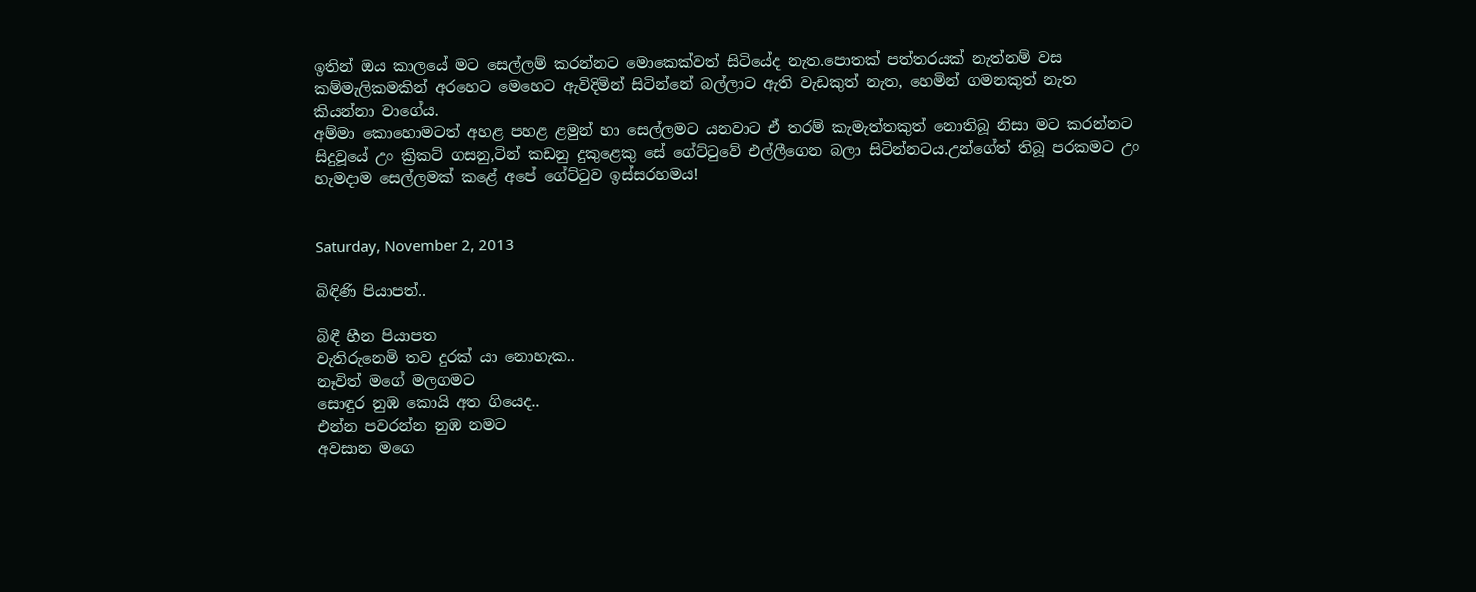ඉතින් ඔය කාලයේ මට සෙල්ලම් කරන්නට මොකෙක්වත් සිටියේද නැත.පොතක් පත්තරයක් නැත්නම් වස කම්මැලිකමකින් අරහෙට මෙහෙට ඇවිදිමින් සිටින්නේ බල්ලාට ඇති වැඩකුත් නැත, හෙමින් ගමනකුත් නැත කියන්නා වාගේය.
අම්මා කොහොමටත් අහළ පහළ ළමුන් හා සෙල්ලමට යනවාට ඒ තරම් කැමැත්තකුත් නොතිබූ නිසා මට කරන්නට සිදුවූයේ උං ක්‍රිකට් ගසනු,ටින් කඩනු දුකුළෙකු සේ ගේට්ටුවේ එල්ලීගෙන බලා සිටින්නටය.උන්ගේත් තිබූ පරකමට උං හැමදාම සෙල්ලමක් කළේ අපේ ගේට්ටුව ඉස්සරහමය!


Saturday, November 2, 2013

බිඳිණි පියාපත්..

බිඳී හීන පියාපත
වැතිරුනෙමි තව දුරක් යා නොහැක..
නෑවිත් මගේ මලගමට
සොඳුර නුඹ කොයි අත ගියෙද..
එන්න පවරන්න නුඹ නමට
අවසාන මගෙ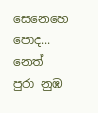සෙනෙහෙ පොද...
නෙත් පුරා නුඹ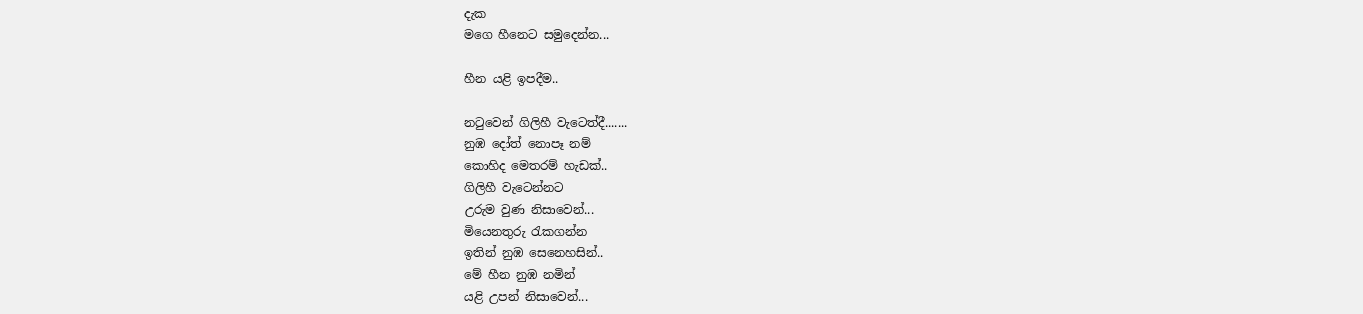දැක
මගෙ හීනෙට සමුදෙන්න...

හීන යළි ඉපදීම..

නටුවෙන් ගිලිහී වැටෙත්දී.......
නුඹ දෝත් නොපෑ නම්
කොහිද මෙතරම් හැඩක්..
ගිලිහී වැටෙන්නට
උරුම වුණ නිසාවෙන්...
මියෙනතුරු රැකගන්න
ඉතින් නුඹ සෙනෙහසින්..
මේ හීන නුඹ නමින්
යළි උපන් නිසාවෙන්...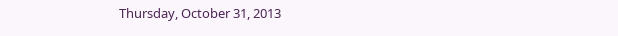Thursday, October 31, 2013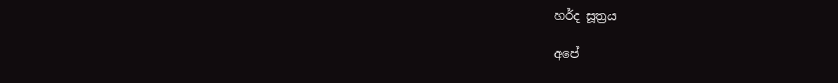හර්ද සූත්‍රය

අපේ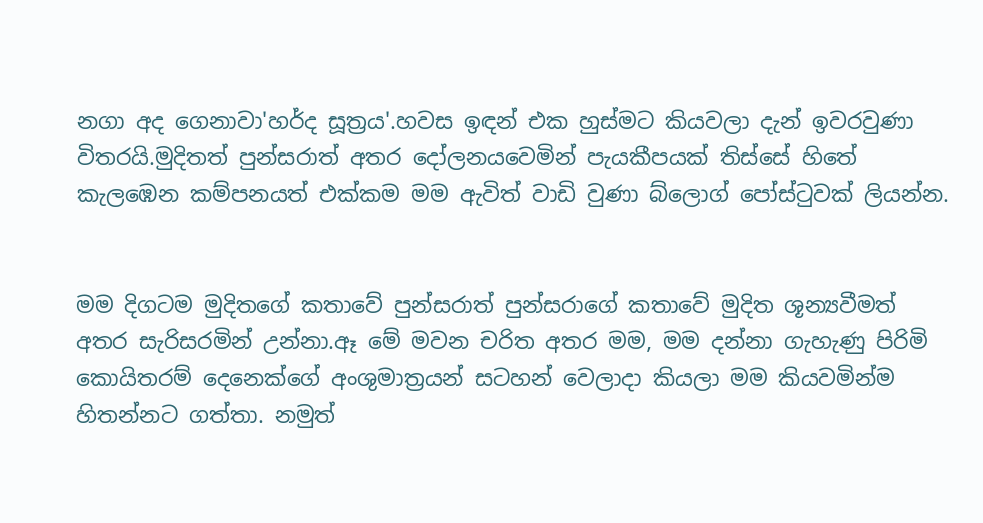නගා අද ගෙනාවා'හර්ද සූත්‍රය'.හවස ඉඳන් එක හුස්මට කියවලා දැන් ඉවරවුණා විතරයි.මුදිතත් පුන්සරාත් අතර දෝලනයවෙමින් පැයකීපයක් තිස්සේ හිතේ කැලඹෙන කම්පනයත් එක්කම මම ඇවිත් වාඩි වුණා බ්ලොග් පෝස්ටුවක් ලියන්න.


මම දිගටම මුදිතගේ කතාවේ පුන්සරාත් පුන්සරාගේ කතාවේ මුදිත ශූන්‍යවීමත් අතර සැරිසරමින් උන්නා.ඈ මේ මවන චරිත අතර මම, මම දන්නා ගැහැණු පිරිමි කොයිතරම් දෙනෙක්ගේ අංශුමාත්‍රයන් සටහන් වෙලාදා කියලා මම කියවමින්ම හිතන්නට ගත්තා. නමුත්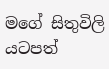මගේ සිතුවිලි යටපත්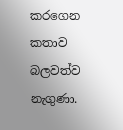කරගෙන කතාව බලවත්ව නැගුණා.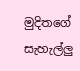මුදිතගේ සැහැල්ලු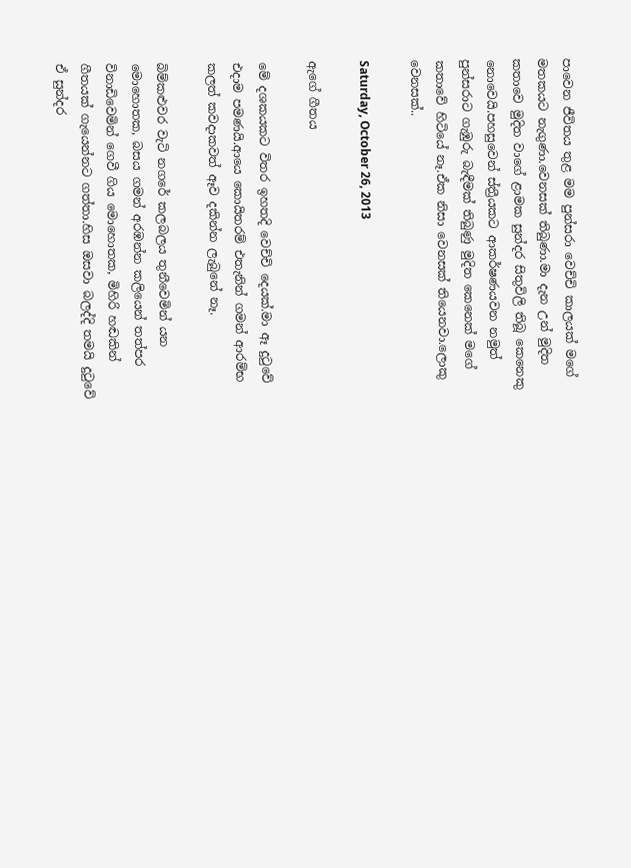පාවෙන ජීවිතය තුළ මම පුන්සරා වෙච්චි කාලයක් මගේ මතකයට නැගුණා.වෙනසක් තිබුණා.මා දැන උන් මුදිත කතාවෙ මුදිත වාගේ ළාමක සුන්දර සිතුවිලි තිබූ කෙනෙකු නොවෙයි.පහසුවෙන් ස්ත්‍රීයකට ආකර්ෂණයවන නමුත් පුන්සරාට ගැඹුරු බැඳීමක් තිබුණු මුදිත කෙනෙක් මගේ කතාවේ හිටියේ නෑ.ඒක නිසා වෙනසක් තියෙනවා.ලොකු වෙනසක්..

Saturday, October 26, 2013

ඇගේ ගීතය

මේ දශකයකට විතර ඉහතදි වෙච්චි දෙයක්.මා ඈ දුටුවේ එදාම පමණයි.ආයෙ කොයිතරම් එතැනින් ගමන් ආරම්භ කලත් කවදාකවත් ඈව දකින්න ලැබුනේ නෑ.

බිම්කළුවර වැටි නගරේ කලබලය තුනීවෙමින් යන මොහොතක, බසය ගමන් අරඹන්න කලියෙන් තත්පර විනාඩිවෙමින් ගෙවී ගිය මොහොතක, මිහිරි හඬකින් ගීතයක් ගැයෙන්නට ගත්තා.හිස ඔසවා බලද්දි තමයි දුටුවේ ඒ සුන්දර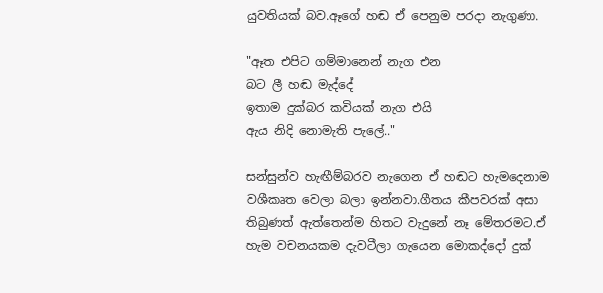යුවතියක් බව.ඈගේ හඬ ඒ පෙනුම පරදා නැගුණා.

"ඈත එපිට ගම්මානෙන් නැග එන
බට ලී හඬ මැද්දේ
ඉතාම දුක්බර කවියක් නැග එයි
ඇය නිදි නොමැති පැලේ.."

සන්සුන්ව හැඟීම්බරව නැගෙන ඒ හඬට හැමදෙනාම වශීකෘත වෙලා බලා ඉන්නවා.ගීතය කීපවරක් අසා තිබුණත් ඇත්තෙන්ම හිතට වැදුනේ නෑ මේතරමට.ඒ හැම වචනයකම දැවටීලා ගැයෙන මොකද්දෝ දුක්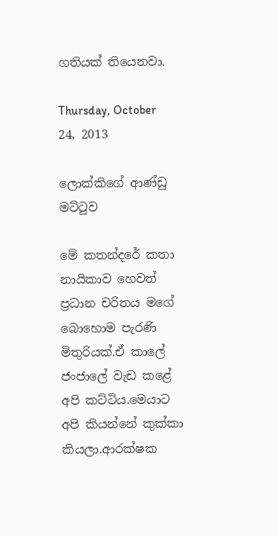ගතියක් තියෙනවා.

Thursday, October 24, 2013

ලොක්කිගේ ආණ්ඩු මට්ටුව

මේ කතන්දරේ කතා නායිකාව හෙවත් ප්‍රධාන චරිතය මගේ බොහොම පැරණි මිතුරියක්.ඒ කාලේ ජංජාලේ වැඩ කළේ අපි කට්ටිය.මෙයාට අපි කියන්නේ කුක්කා කියලා.ආරක්ෂක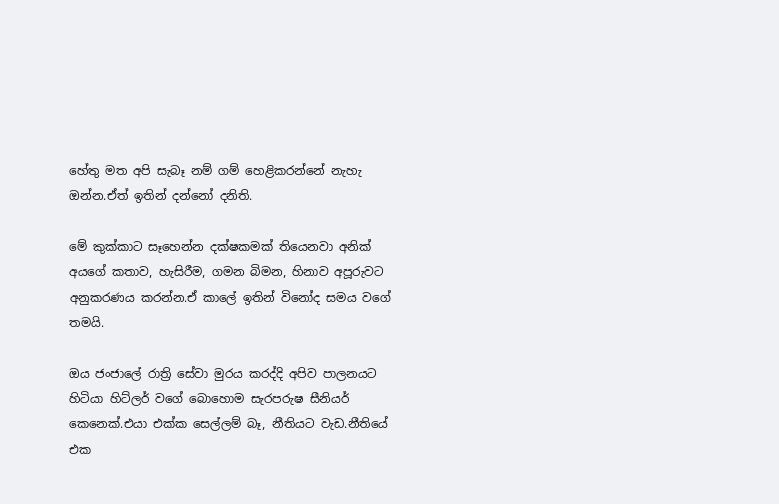හේතු මත අපි සැබෑ නම් ගම් හෙළිකරන්නේ නැහැ ඔන්න.ඒත් ඉතින් දන්නෝ දනිති.

මේ කුක්කාට සෑහෙන්න දක්ෂකමක් තියෙනවා අනික් අයගේ කතාව, හැසිරීම, ගමන බිමන, හිනාව අපූරුවට අනුකරණය කරන්න.ඒ කාලේ ඉතින් විනෝද සමය වගේ තමයි.

ඔය ජංජාලේ රාත්‍රි සේවා මුරය කරද්දි අපිව පාලනයට හිටියා හිට්ලර් වගේ බොහොම සැරපරුෂ සීනියර් කෙනෙක්.එයා එක්ක සෙල්ලම් බෑ, නීතියට වැඩ.නීතියේ එක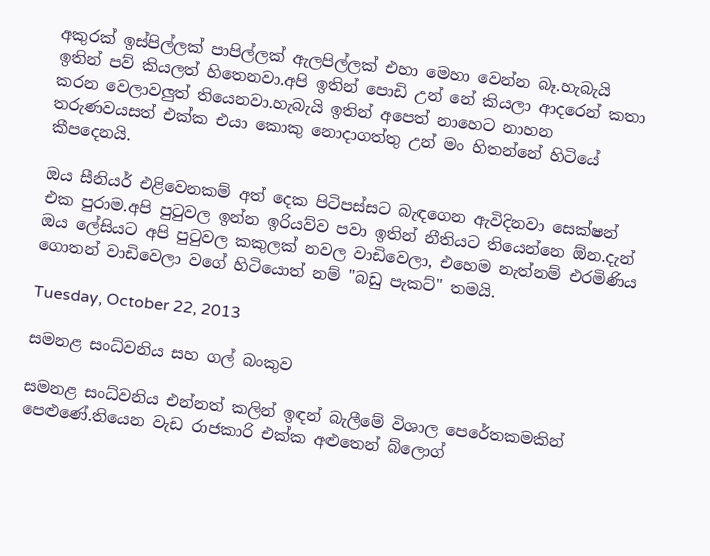අකුරක් ඉස්පිල්ලක් පාපිල්ලක් ඇලපිල්ලක් එහා මෙහා වෙන්න බෑ.හැබැයි ඉතින් පව් කියලත් හිතෙනවා.අපි ඉතින් පොඩි උන් නේ කියලා ආදරෙන් කතා කරන වෙලාවලුත් තියෙනවා.හැබැයි ඉතින් අපෙත් නාහෙට නාහන තරුණවයසත් එක්ක එයා කොකු නොදාගත්තු උන් මං හිතන්නේ හිටියේ කීපදෙනයි.

ඔය සීනියර් එළිවෙනකම් අත් දෙක පිටිපස්සට බැඳගෙන ඇවිදිනවා සෙක්ෂන් එක පුරාම.අපි පුටුවල ඉන්න ඉරියව්ව පවා ඉතින් නීතියට තියෙන්නෙ ඕන.දැන් ඔය ලේසියට අපි පුටුවල කකුලක් නවල වාඩිවෙලා, එහෙම නැත්නම් එරමිණිය ගොතන් වාඩිවෙලා වගේ හිටියොත් නම් "බඩු පැකට්" තමයි.

Tuesday, October 22, 2013

සමනළ සංධ්වනිය සහ ගල් බංකුව

සමනළ සංධ්වනිය එන්නත් කලින් ඉඳන් බැලීමේ විශාල පෙරේතකමකින් පෙළුණේ.තියෙන වැඩ රාජකාරි එක්ක අළුතෙන් බ්ලොග්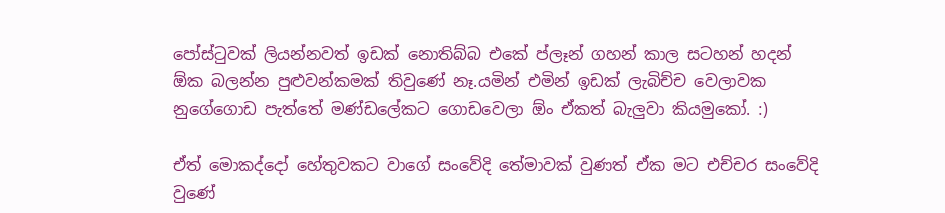පෝස්ටුවක් ලියන්නවත් ඉඩක් නොතිබ්බ එකේ ප්ලෑන් ගහන් කාල සටහන් හදන් ඕක බලන්න පුළුවන්කමක් තිවුණේ නෑ.යමින් එමින් ඉඩක් ලැබිච්ච වෙලාවක නුගේගොඩ පැත්තේ මණ්ඩලේකට ගොඩවෙලා ඕං ඒකත් බැලුවා කියමුකෝ. :)

ඒත් මොකද්දෝ හේතුවකට වාගේ සංවේදි තේමාවක් වුණත් ඒක මට එච්චර සංවේදි වුණේ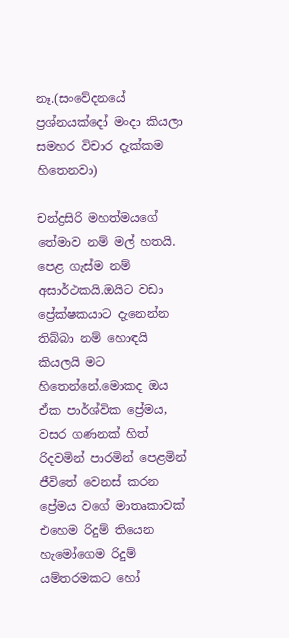නෑ.(සංවේදනයේ ප්‍රශ්නයක්දෝ මංදා කියලා සමහර විචාර දැක්කම හිතෙනවා)

චන්ද්‍රසිරි මහත්මයගේ තේමාව නම් මල් හතයි. පෙළ ගැස්ම නම් අසාර්ථකයි.ඔයිට වඩා ප්‍රේක්ෂකයාට දැනෙන්න තිබ්බා නම් හොඳයි කියලයි මට හිතෙන්නේ.මොකද ඔය ඒක පාර්ශ්වික ප්‍රේමය, වසර ගණනක් හිත් රිදවමින් පාරමින් පෙළමින් ජීවිතේ වෙනස් කරන ප්‍රේමය වගේ මාතෘකාවක් එහෙම රිදුම් තියෙන හැමෝගෙම රිදුම් යම්තරමකට හෝ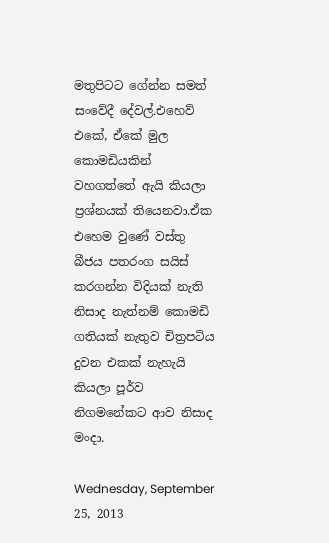මතුපිටට ගේන්න සමත් සංවේදී දේවල්.එහෙව් එකේ, ඒකේ මුල කොමඩියකින් වහගත්තේ ඇයි කියලා ප්‍රශ්නයක් තියෙනවා.ඒක එහෙම වුණේ වස්තු බීජය පතරංග සයිස් කරගන්න විදියක් නැති නිසාද නැත්නම් කොමඩි ගතියක් නැතුව චිත්‍රපටිය දුවන එකක් නැහැයි කියලා පූර්ව නිගමනේකට ආව නිසාද මංදා.

Wednesday, September 25, 2013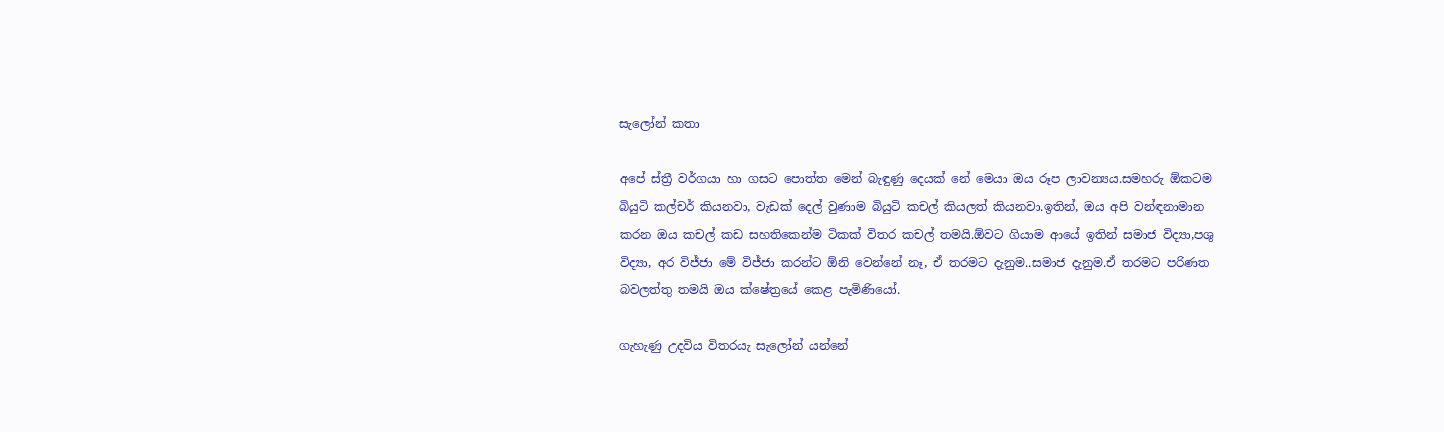සැලෝන් කතා

අපේ ස්ත්‍රී වර්ගයා හා ගසට පොත්ත මෙන් බැඳුණු දෙයක් නේ මෙයා ඔය රූප ලාවන්‍යය.සමහරු ඕකටම බියුටි කල්චර් කියනවා, වැඩක් දෙල් වුණාම බියුටි කචල් කියලත් කියනවා.ඉතින්, ඔය අපි වන්ඳනාමාන කරන ඔය කචල් කඩ සහතිකෙන්ම ටිකක් විතර කචල් තමයි.ඕවට ගියාම ආයේ ඉතින් සමාජ විද්‍යා,පශු විද්‍යා, අර විජ්ජා මේ විජ්ජා කරන්ට ඕනි වෙන්නේ නෑ, ඒ තරමට දැනුම..සමාජ දැනුම.ඒ තරමට පරිණත බවලත්තු තමයි ඔය ක්ෂේත්‍රයේ කෙළ පැමිණියෝ.

ගැහැණු උදවිය විතරයැ සැලෝන් යන්නේ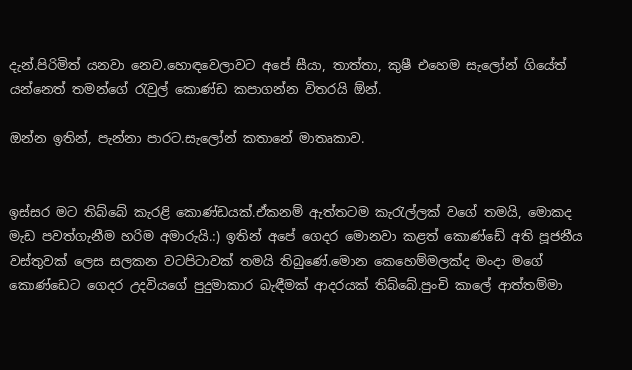දැන්.පිරිමිත් යනවා නෙව.හොඳවෙලාවට අපේ සීයා, තාත්තා, කුෂී එහෙම සැලෝන් ගියේත් යන්නෙත් තමන්ගේ රැවුල් කොණ්ඩ කපාගන්න විතරයි ඕන්.

ඔන්න ඉතින්, පැන්නා පාරට.සැලෝන් කතානේ මාතෘකාව.


ඉස්සර මට තිබ්බේ කැරළි කොණ්ඩයක්.ඒකනම් ඇත්තටම කැරැල්ලක් වගේ තමයි, මොකද මැඩ පවත්ගැනීම හරිම අමාරුයි.:) ඉතින් අපේ ගෙදර මොනවා කළත් කොණ්ඩේ අති පූජනීය වස්තුවක් ලෙස සලකන වටපිටාවක් තමයි තිබුණේ.මොන කෙහෙම්මලක්ද මංදා මගේ කොණ්ඩෙට ගෙදර උදවියගේ පුදුමාකාර බැඳීමක් ආදරයක් තිබ්බේ.පුංචි කාලේ ආත්තම්මා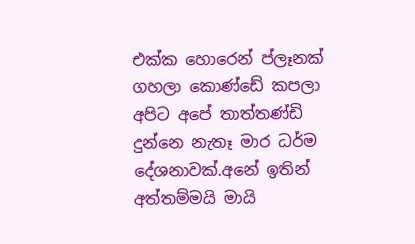එක්ක හොරෙන් ප්ලෑනක් ගහලා කොණ්ඩේ කපලා අපිට අපේ තාත්තණ්ඩි දුන්නෙ නැතෑ මාර ධර්ම දේශනාවක්.අනේ ඉතින් අත්තම්මයි මායි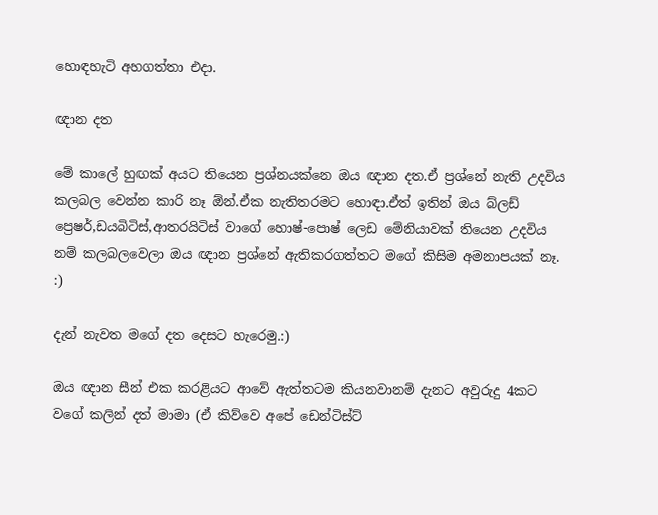හොඳහැටි අහගත්තා එදා.

ඥාන දත

මේ කාලේ හුඟක් අයට තියෙන ප්‍රශ්නයක්නෙ ඔය ඥාන දත.ඒ ප්‍රශ්නේ නැති උදවිය කලබල වෙන්න කාරි නෑ ඕන්.ඒක නැතිතරමට හොඳා.ඒත් ඉතින් ඔය බ්ලඩ් ප්‍රෙෂර්,ඩයබිටිස්,ආතරයිටිස් වාගේ හොෂ්-පොෂ් ලෙඩ මේනියාවක් තියෙන උදවිය නම් කලබලවෙලා ඔය ඥාන ප්‍රශ්නේ ඇතිකරගත්තට මගේ කිසිම අමනාපයක් නෑ. :)

දැන් නැවත මගේ දත දෙසට හැරෙමු.:)

ඔය ඥාන සීන් එක කරළියට ආවේ ඇත්තටම කියනවානම් දැනට අවුරුදු 4කට වගේ කලින් දත් මාමා (ඒ කිව්වෙ අපේ ඩෙන්ටිස්ට්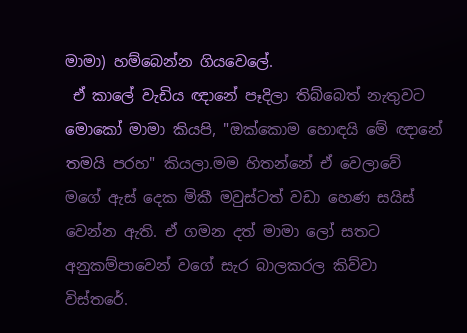මාමා) හම්බෙන්න ගියවෙලේ.
 ඒ කාලේ වැඩිය ඥානේ පෑදිලා තිබ්බෙත් නැතුවට මොකෝ මාමා කියපි, "ඔක්කොම හොඳයි මේ ඥානේ තමයි පරහ" කියලා.මම හිතන්නේ ඒ වෙලාවේ මගේ ඇස් දෙක මිකී මවුස්ටත් වඩා හෙණ සයිස් වෙන්න ඇති. ඒ ගමන දත් මාමා ලෝ සතට අනුකම්පාවෙන් වගේ සැර බාලකරල කිව්වා විස්තරේ.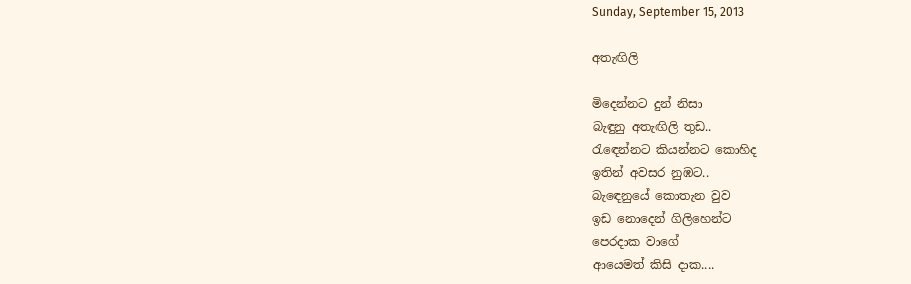Sunday, September 15, 2013

අතැඟිලි

මිදෙන්නට දුන් නිසා
බැඳුනු අතැඟිලි තුඩ..
රැඳෙන්නට කියන්නට කොහිද
ඉතින් අවසර නුඹට..
බැඳෙනුයේ කොතැන වුව
ඉඩ නොදෙන් ගිලිහෙන්ට
පෙරදාක වාගේ
ආයෙමත් කිසි දාක....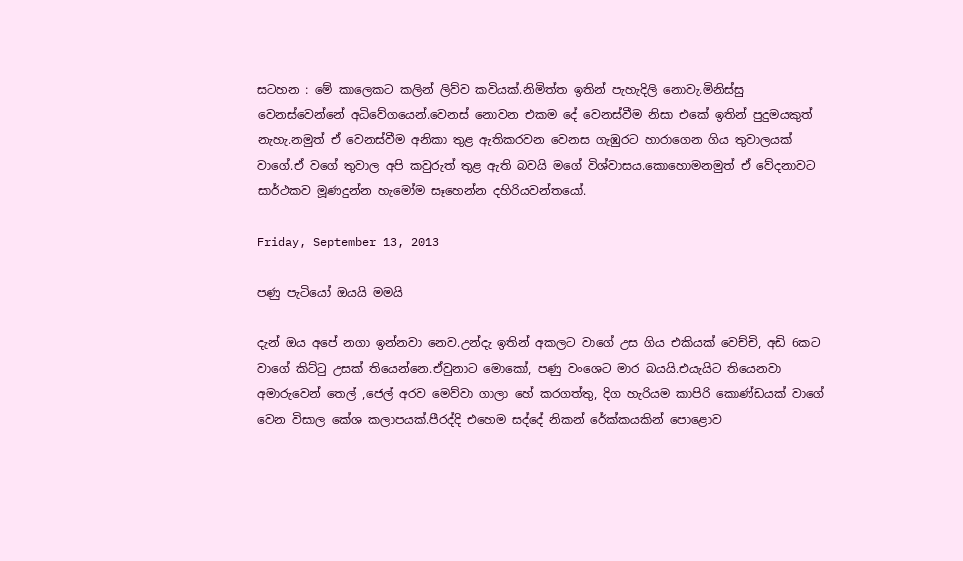සටහන : මේ කාලෙකට කලින් ලිව්ව කවියක්.නිමිත්ත ඉතින් පැහැදිලි නොවැ.මිනිස්සු වෙනස්වෙන්නේ අධිවේගයෙන්.වෙනස් නොවන එකම දේ වෙනස්වීම නිසා එකේ ඉතින් පුදුමයකුත් නැහැ.නමුත් ඒ වෙනස්වීම අනිකා තුළ ඇතිකරවන වෙනස ගැඹුරට හාරාගෙන ගිය තුවාලයක් වාගේ.ඒ වගේ තුවාල අපි කවුරුත් තුළ ඇති බවයි මගේ විශ්වාසය.කොහොමනමුත් ඒ වේදනාවට සාර්ථකව මූණදුන්න හැමෝම සෑහෙන්න දහිරියවන්තයෝ.

Friday, September 13, 2013

පණු පැටියෝ ඔයයි මමයි

දැන් ඔය අපේ නගා ඉන්නවා නෙව.උන්දැ ඉතින් අකලට වාගේ උස ගිය එකියක් වෙච්චි, අඩි 6කට වාගේ කිට්ටු උසක් තියෙන්නෙ.ඒවුනාට මොකෝ, පණු වංශෙට මාර බයයි.එයැයිට තියෙනවා අමාරුවෙන් තෙල් ,ජෙල් අරව මෙව්වා ගාලා හේ කරගත්තු, දිග හැරියම කාපිරි කොණ්ඩයක් වාගේ වෙන විසාල කේශ කලාපයක්.පීරද්දි එහෙම සද්දේ නිකන් රේක්කයකින් පොළොව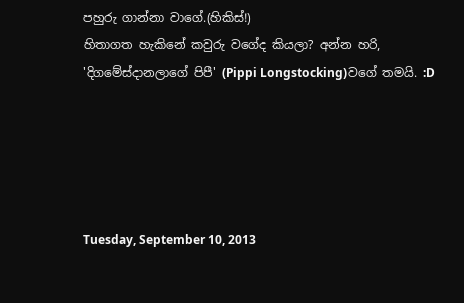පහුරු ගාන්නා වාගේ.(හිකිස්!)
හිතාගත හැකිනේ කවුරු වගේද කියලා? අන්න හරි, 'දිගමේස්දානලාගේ පිපී' (Pippi Longstocking)වගේ තමයි. :D





Tuesday, September 10, 2013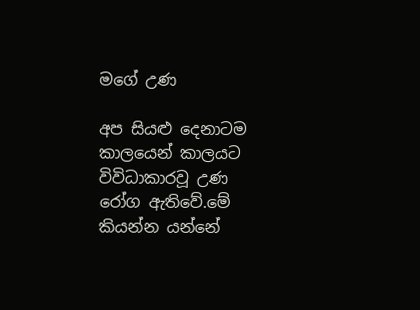මගේ උණ

අප සියළු දෙනාටම කාලයෙන් කාලයට විවිධාකාරවූ උණ රෝග ඇතිවේ.මේ කියන්න යන්නේ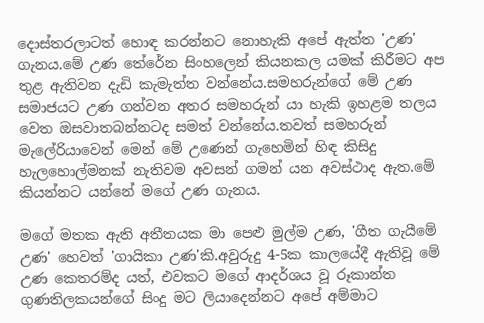දොස්තරලාටත් හොඳ කරන්නට නොහැකි අපේ ඇත්ත 'උණ' ගැනය.මේ උණ තේරේන සිංහලෙන් කියනකල යමක් කිරීමට අප තුළ ඇතිවන දැඩි කැමැත්ත වන්නේය.සමහරුන්ගේ මේ උණ සමාජයට උණ ගන්වන අතර සමහරුන් යා හැකි ඉහළම තලය වෙත ඔසවාතබන්නටද සමත් වන්නේය.තවත් සමහරුන් මැලේරියාවෙන් මෙන් මේ උණෙන් ගැහෙමින් හිඳ කිසිදු හැලහොල්මනක් නැතිවම අවසන් ගමන් යන අවස්ථාද ඇත.මේ කියන්නට යන්නේ මගේ උණ ගැනය.

මගේ මතක ඇති අතීතයක මා පෙළු මුල්ම උණ, 'ගීත ගැයීමේ උණ' හෙවත් 'ගායිකා උණ'කි.අවුරුදු 4-5ක කාලයේදී ඇතිවූ මේ උණ කෙතරම්ද යත්, එවකට මගේ ආදර්ශය වූ රූකාන්ත ගුණතිලකයන්ගේ සිංදු මට ලියාදෙන්නට අපේ අම්මාට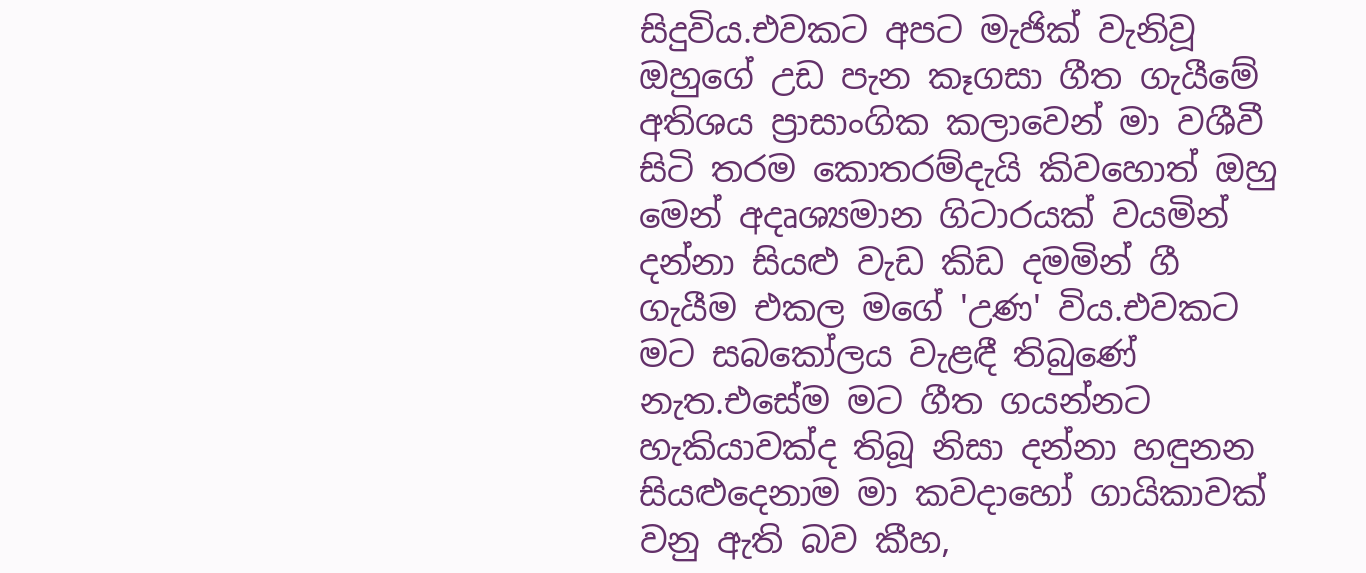සිදුවිය.එවකට අපට මැජික් වැනිවූ ඔහුගේ උඩ පැන කෑගසා ගීත ගැයීමේ අතිශය ප්‍රාසාංගික කලාවෙන් මා වශීවී සිටි තරම කොතරම්දැයි කිවහොත් ඔහු මෙන් අදෘශ්‍යමාන ගිටාරයක් වයමින් දන්නා සියළු වැඩ කිඩ දමමින් ගී ගැයීම එකල මගේ 'උණ' විය.එවකට මට සබකෝලය වැළඳී තිබුණේ නැත.එසේම මට ගීත ගයන්නට හැකියාවක්ද තිබූ නිසා දන්නා හඳුනන සියළුදෙනාම මා කවදාහෝ ගායිකාවක් වනු ඇති බව කීහ,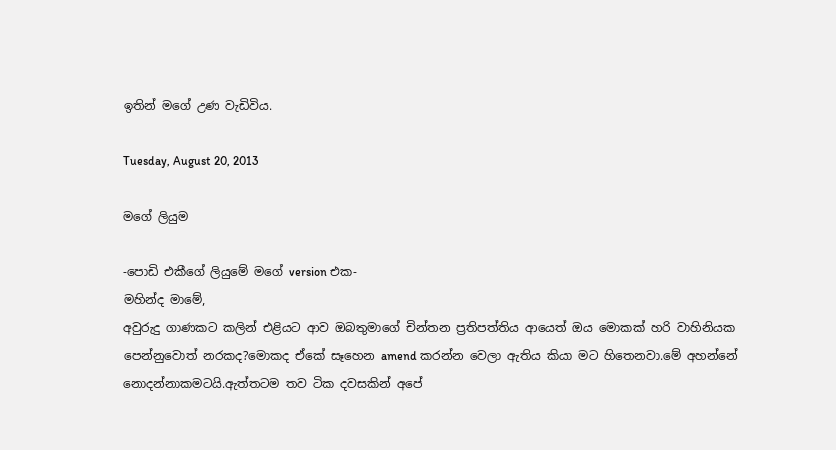ඉතින් මගේ උණ වැඩිවිය.

Tuesday, August 20, 2013

මගේ ලියුම

-පොඩි එකීගේ ලියුමේ මගේ version එක-
මහින්ද මාමේ,
අවුරුදු ගාණකට කලින් එළියට ආව ඔබතුමාගේ චින්තන ප්‍රතිපත්තිය ආයෙත් ඔය මොකක් හරි වාහිනියක පෙන්නුවොත් නරකද?මොකද ඒකේ සෑහෙන amend කරන්න වෙලා ඇතිය කියා මට හිතෙනවා.මේ අහන්නේ නොදන්නාකමටයි.ඇත්තටම තව ටික දවසකින් අපේ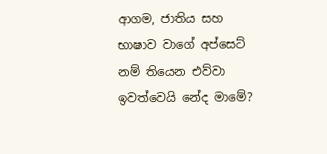ආගම, ජාතිය සහ භාෂාව වාගේ අප්සෙට් නම් තියෙන එව්වා ඉවත්වෙයි නේද මාමේ?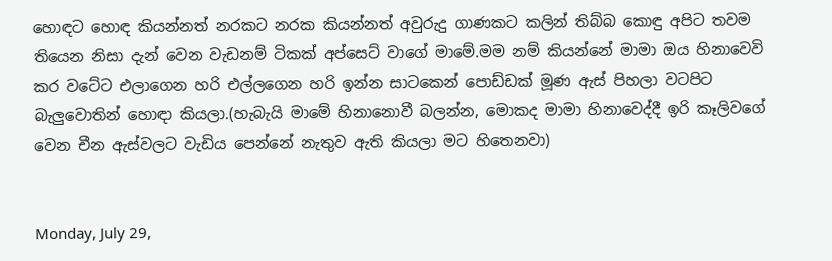හොඳට හොඳ කියන්නත් නරකට නරක කියන්නත් අවුරුදු ගාණකට කලින් තිබ්බ කොඳු අපිට තවම තියෙන නිසා දැන් වෙන වැඩනම් ටිකක් අප්සෙට් වාගේ මාමේ.මම නම් කියන්නේ මාමා ඔය හිනාවෙවි කර වටේට එලාගෙන හරි එල්ලගෙන හරි ඉන්න සාටකෙන් පොඩ්ඩක් මූණ ඇස් පිහලා වටපිට බැලුවොතින් හොඳා කියලා.(හැබැයි මාමේ හිනානොවී බලන්න, මොකද මාමා හිනාවෙද්දී ඉරි කෑලිවගේ වෙන චීන ඇස්වලට වැඩිය පෙන්නේ නැතුව ඇති කියලා මට හිතෙනවා)


Monday, July 29,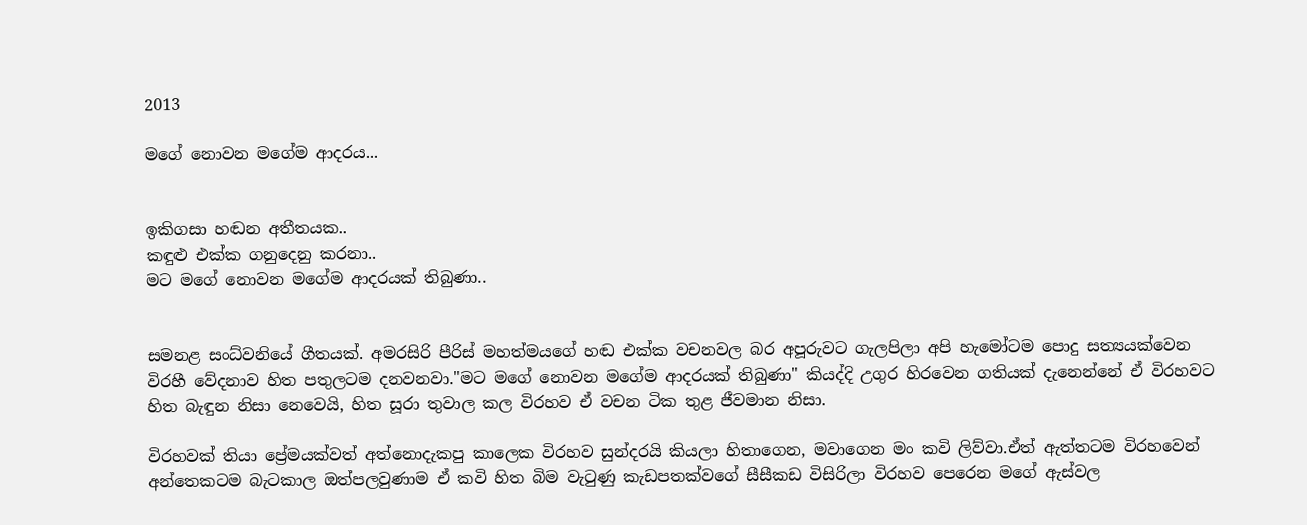2013

මගේ නොවන මගේම ආදරය...


ඉකිගසා හඬන අතීතයක..
කඳුළු එක්ක ගනුදෙනු කරනා..
මට මගේ නොවන මගේම ආදරයක් තිබුණා..


සමනළ සංධ්වනියේ ගීතයක්. අමරසිරි පීරිස් මහත්මයගේ හඬ එක්ක වචනවල බර අපූරුවට ගැලපිලා අපි හැමෝටම පොදු සත්‍යයක්වෙන විරහී වේදනාව හිත පතුලටම දනවනවා."මට මගේ නොවන මගේම ආදරයක් තිබුණා" කියද්දි උගුර හිරවෙන ගතියක් දැනෙන්නේ ඒ විරහවට හිත බැඳුන නිසා නෙවෙයි, හිත සූරා තුවාල කල විරහව ඒ වචන ටික තුළ ජීවමාන නිසා.

විරහවක් තියා ප්‍රේමයක්වත් අත්නොදැකපු කාලෙක විරහව සුන්දරයි කියලා හිතාගෙන, මවාගෙන මං කවි ලිව්වා.ඒත් ඇත්තටම විරහවෙන් අන්තෙකටම බැටකාල ඔත්පලවුණාම ඒ කවි හිත බිම වැටුණු කැඩපතක්වගේ සීසීකඩ විසිරිලා විරහව පෙරෙන මගේ ඇස්වල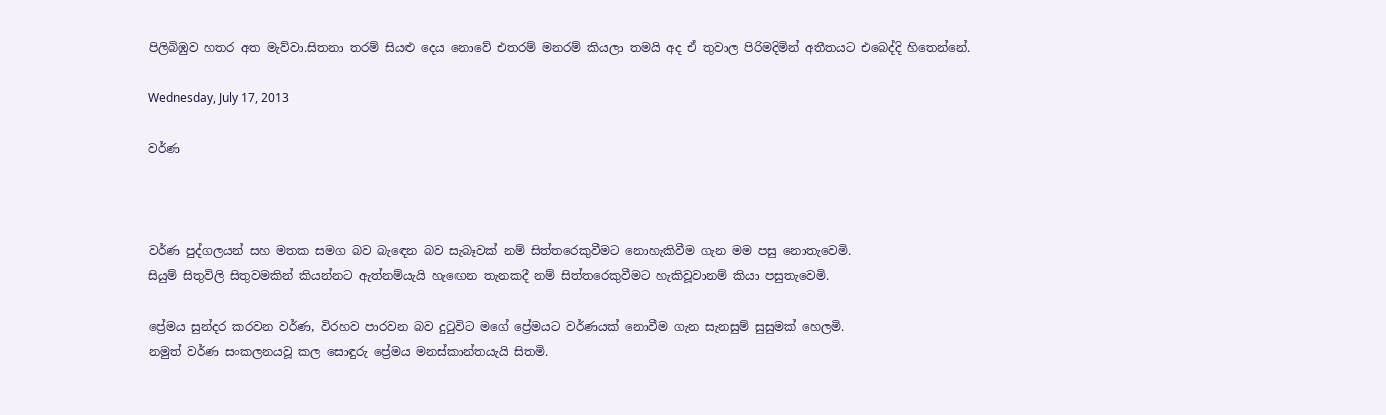පිලිබිඹුව හතර අත මැව්වා.සිතනා තරම් සියළු දෙය නොවේ එතරම් මනරම් කියලා තමයි අද ඒ තුවාල පිරිමදිමින් අතීතයට එබෙද්දි හිතෙන්නේ.

Wednesday, July 17, 2013

වර්ණ



වර්ණ පුද්ගලයන් සහ මතක සමග බව බැඳෙන බව සැබෑවක් නම් සිත්තරෙකුවීමට නොහැකිවීම ගැන මම පසු නොතැවෙමි.
සියුම් සිතුවිලි සිතුවමකින් කියන්නට ඇත්නම්යැයි හැඟෙන තැනකදී නම් සිත්තරෙකුවීමට හැකිවූවානම් කියා පසුතැවෙමි.

ප්‍රේමය සුන්දර කරවන වර්ණ, විරහව පාරවන බව දුටුවිට මගේ ප්‍රේමයට වර්ණයක් නොවීම ගැන සැනසුම් සුසුමක් හෙලමි.
නමුත් වර්ණ සංකලනයවූ කල සොඳුරු ප්‍රේමය මනස්කාන්තයැයි සිතමි.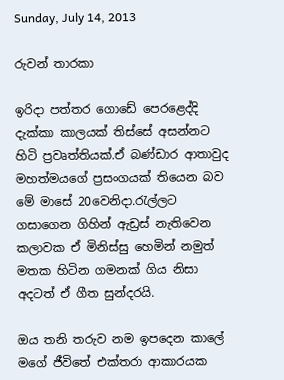Sunday, July 14, 2013

රුවන් තාරකා

ඉරිදා පත්තර ගොඩේ පෙරළෙද්දි දැක්කා කාලයක් තිස්සේ අසන්නට හිටි ප්‍රවෘත්තියක්.ඒ බණ්ඩාර ආතාවුද මහත්මයගේ ප්‍රසංගයක් තියෙන බව මේ මාසේ 20වෙනිදා.රැල්ලට ගසාගෙන ගිහින් ඇඩ්‍රස් නැතිවෙන කලාවක ඒ මිනිස්සු හෙමින් නමුත් මතක හිටින ගමනක් ගිය නිසා අදටත් ඒ ගීත සුන්දරයි.

ඔය තනි තරුව නම ඉපදෙන කාලේ මගේ ජීවිතේ එක්තරා ආකාරයක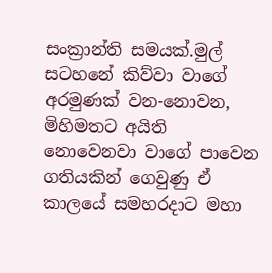සංක්‍රාන්ති සමයක්.මුල් සටහනේ කිව්වා වාගේ අරමුණක් වන-නොවන, මිහිමතට අයිති නොවෙනවා වාගේ පාවෙන ගතියකින් ගෙවුණු ඒ කාලයේ සමහරදාට මහා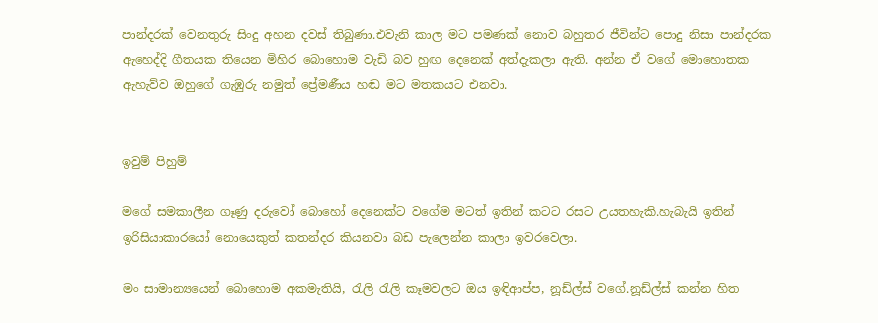පාන්දරක් වෙනතුරු සිංදු අහන දවස් තිබුණා.එවැනි කාල මට පමණක් නොව බහුතර ජීවින්ට පොදු නිසා පාන්දරක ඇහෙද්දි ගීතයක තියෙන මිහිර බොහොම වැඩි බව හුඟ දෙනෙක් අත්දැකලා ඇති. අන්න ඒ වගේ මොහොතක ඇහැව්ව ඔහුගේ ගැඹුරු නමුත් ප්‍රේමණීය හඬ මට මතකයට එනවා.


ඉවුම් පිහුම්

මගේ සමකාලීන ගෑණු දරුවෝ බොහෝ දෙනෙක්ට වගේම මටත් ඉතින් කටට රසට උයතහැකි.හැබැයි ඉතින් ඉරිසියාකාරයෝ නොයෙකුත් කතන්දර කියනවා බඩ පැලෙන්න කාලා ඉවරවෙලා.

මං සාමාන්‍යයෙන් බොහොම අකමැතියි, රැලි රැලි කෑමවලට ඔය ඉඳිආප්ප, නූඩ්ල්ස් වගේ.නූඩ්ල්ස් කන්න හිත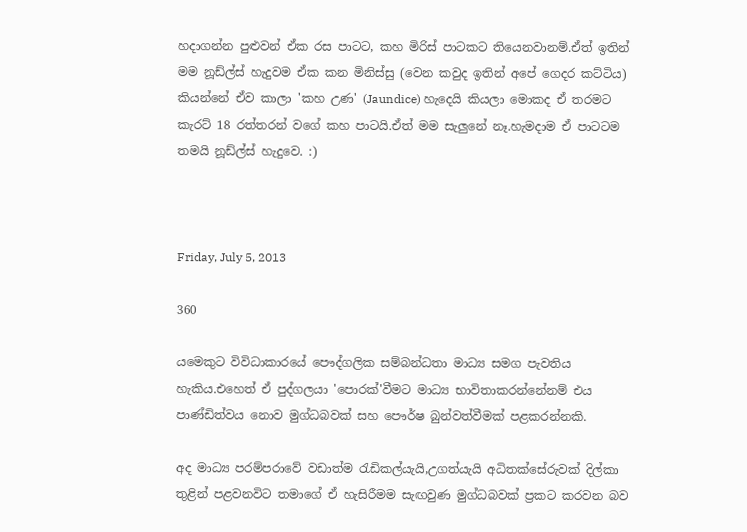හදාගන්න පුළුවන් ඒක රස පාටට, කහ මිරිස් පාටකට තියෙනවානම්.ඒත් ඉතින් මම නූඩ්ල්ස් හැදුවම ඒක කන මිනිස්සු (වෙන කවුද ඉතින් අපේ ගෙදර කට්ටිය) කියන්නේ ඒව කාලා 'කහ උණ' (Jaundice) හැදෙයි කියලා මොකද ඒ තරමට කැරට් 18 රත්තරන් වගේ කහ පාටයි.ඒත් මම සැලුනේ නෑ.හැමදාම ඒ පාටටම තමයි නූඩ්ල්ස් හැදුවෙ. :)



Friday, July 5, 2013

360

යමෙකුට විවිධාකාරයේ පෞද්ගලික සම්බන්ධතා මාධ්‍ය සමග පැවතිය හැකිය.එහෙත් ඒ පුද්ගලයා 'පොරක්'වීමට මාධ්‍ය භාවිතාකරන්නේනම් එය පාණ්ඩිත්වය නොව මුග්ධබවක් සහ පෞර්ෂ බුන්වත්වීමක් පළකරන්නකි.

අද මාධ්‍ය පරම්පරාවේ වඩාත්ම රැඩිකල්යැයි,උගත්යැයි අධිතක්සේරුවක් දිල්කා තුළින් පළවනවිට තමාගේ ඒ හැසිරීමම සැඟවුණ මුග්ධබවක් ප්‍රකට කරවන බව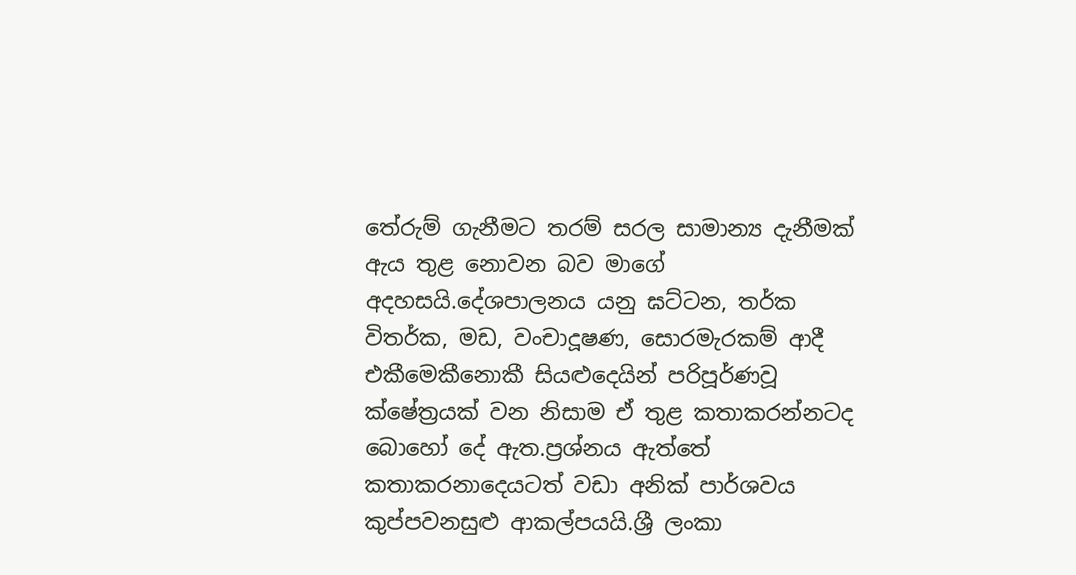තේරුම් ගැනීමට තරම් සරල සාමාන්‍ය දැනීමක් ඇය තුළ නොවන බව මාගේ අදහසයි.දේශපාලනය යනු ඝට්ටන, තර්ක විතර්ක, මඩ, වංචාදූෂණ, සොරමැරකම් ආදී එකීමෙකීනොකී සියළුදෙයින් පරිපූර්ණවූ ක්ෂේත්‍රයක් වන නිසාම ඒ තුළ කතාකරන්නටද බොහෝ දේ ඇත.ප්‍රශ්නය ඇත්තේ කතාකරනාදෙයටත් වඩා අනික් පාර්ශවය කුප්පවනසුළු ආකල්පයයි.ශ්‍රී ලංකා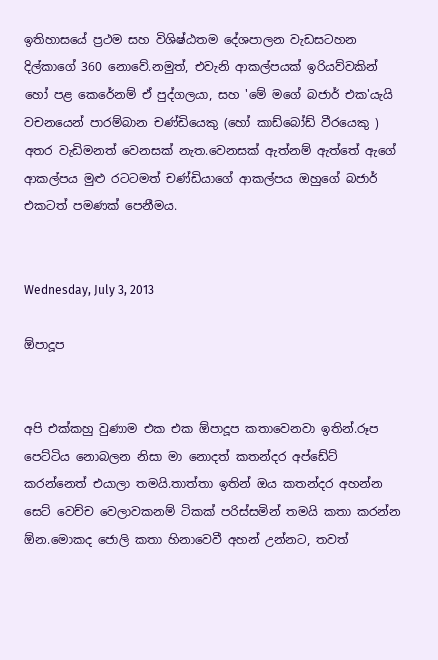ඉතිහාසයේ ප්‍රථම සහ විශිෂ්ඨතම දේශපාලන වැඩසටහන දිල්කාගේ 360 නොවේ.නමුත්, එවැනි ආකල්පයක් ඉරියව්වකින් හෝ පළ කෙරේනම් ඒ පුද්ගලයා, සහ 'මේ මගේ බජාර් එක'යැයි වචනයෙන් පාරම්බාන චණ්ඩියෙකු (හෝ කාඩ්බෝඩ් වීරයෙකු ) අතර වැඩිමනත් වෙනසක් නැත.වෙනසක් ඇත්නම් ඇත්තේ ඇගේ ආකල්පය මුළු රටටමත් චණ්ඩියාගේ ආකල්පය ඔහුගේ බජාර් එකටත් පමණක් පෙනීමය.


Wednesday, July 3, 2013

ඕපාදූප


අපි එක්කහු වුණාම එක එක ඕපාදූප කතාවෙනවා ඉතින්.රූප පෙට්ටිය නොබලන නිසා මා නොදත් කතන්දර අප්ඩේට් කරන්නෙත් එයාලා තමයි.තාත්තා ඉතින් ඔය කතන්දර අහන්න සෙට් වෙච්ච වෙලාවකනම් ටිකක් පරිස්සමින් තමයි කතා කරන්න ඕන.මොකද ජොලි කතා හිනාවෙවී අහන් උන්නට, තවත්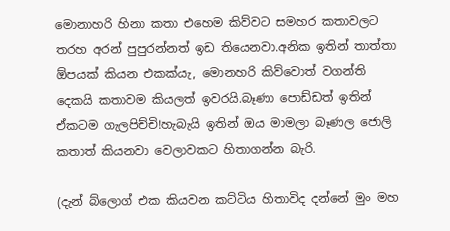මොනාහරි හිනා කතා එහෙම කිව්වට සමහර කතාවලට තරහ අරන් පුපුරන්නත් ඉඩ තියෙනවා.අනික ඉතින් තාත්තා ඕපයක් කියන එකක්යැ, මොනහරි කිව්වොත් වගන්ති දෙකයි කතාවම කියලත් ඉවරයි.බෑණා පොඩ්ඩත් ඉතින් ඒකටම ගැලපිච්චි!හැබැයි ඉතින් ඔය මාමලා බෑණල ජොලි කතාත් කියනවා වෙලාවකට හිතාගන්න බැරි.

(දැන් බ්ලොග් එක කියවන කට්ටිය හිතාවිද දන්නේ මුං මහ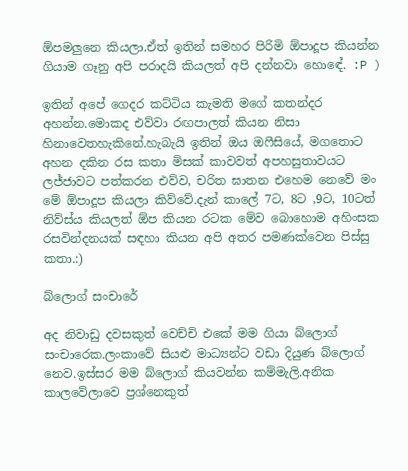ඕපමලුනෙ කියලා.ඒත් ඉතින් සමහර පිරිමි ඕපාදූප කියන්න ගියාම ගෑනු අපි පරාදයි කියලත් අපි දන්නවා හොඳේ. :P )

ඉතින් අපේ ගෙදර කට්ටිය කැමති මගේ කතන්දර අහන්න.මොකද එව්වා රඟපාලත් කියන නිසා හිනාවෙතහැකිනේ.හැබැයි ඉතින් ඔය ඔෆීසියේ, මගතොට අහන දකින රස කතා මිසක් කාවවත් අපහසුතාවයට ලජ්ජාවට පත්කරන එව්ව, චරිත ඝාතන එහෙම නෙවේ මං මේ ඕපාදූප කියලා කිව්වේ.දැන් කාලේ 7ට, 8ට ,9ට, 10ටත් නිව්ස්ය කියලත් ඕප කියන රටක මේව බොහොම අහිංසක රසවින්දනයක් සඳහා කියන අපි අතර පමණක්වෙන පිස්සු කතා.:)

බ්ලොග් සංචාරේ

අද නිවාඩු දවසකුත් වෙච්චි එකේ මම ගියා බ්ලොග් සංචාරෙක.ලංකාවේ සියළු මාධ්‍යන්ට වඩා දියුණ බ්ලොග් නෙව.ඉස්සර මම බ්ලොග් කියවන්න කම්මැලි.අනික කාලවේලාවෙ ප්‍රශ්නෙකුත්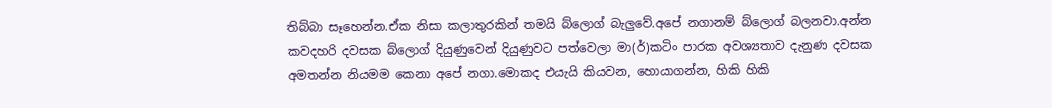තිබ්බා සෑහෙන්න.ඒක නිසා කලාතුරකින් තමයි බ්ලොග් බැලුවේ.අපේ නගානම් බ්ලොග් බලනවා.අන්න කවදහරි දවසක බ්ලොග් දියුණුවෙන් දියුණුවට පත්වෙලා මා(ර්)කටිං පාරක අවශ්‍යතාව දැනුණ දවසක අමතන්න නියමම කෙනා අපේ නගා.මොකද එයැයි කියවන, හොයාගන්න, හිකි හිකි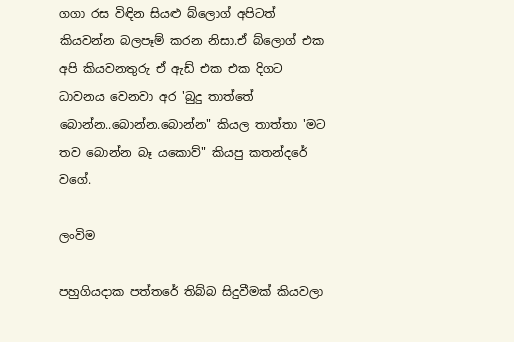ගගා රස විඳින සියළු බ්ලොග් අපිටත් කියවන්න බලපෑම් කරන නිසා.ඒ බ්ලොග් එක අපි කියවනතුරු ඒ ඇඩ් එක එක දිගට ධාවනය වෙනවා අර 'බුදු තාත්තේ බොන්න..බොන්න.බොන්න" කියල තාත්තා 'මට තව බොන්න බෑ යකොව්" කියපු කතන්දරේ වගේ.

ලංවිම

පහුගියදාක පත්තරේ තිබ්බ සිදුවීමක් කියවලා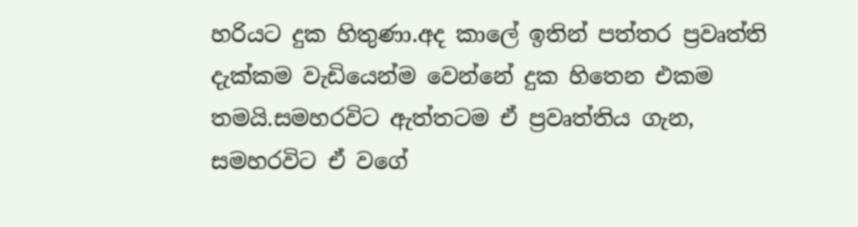හරියට දුක හිතුණා.අද කාලේ ඉතින් පත්තර ප්‍රවෘත්ති දැක්කම වැඩියෙන්ම වෙන්නේ දුක හිතෙන එකම තමයි.සමහරවිට ඇත්තටම ඒ ප්‍රවෘත්තිය ගැන, සමහරවිට ඒ වගේ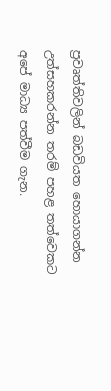ප්‍රවෘත්තිවලින් බඩවියත හොයාගන්න උත්සහකරන්න තරම් පහළ තත්වෙකට අපේ මාධ්‍ය පත්වීම ගැන.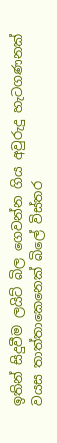ඉතින් සිදුවීම ලයිට් බිල ගෙවන්න ගිය අවුරුදු හැටගණනක් වයස තාත්තාකෙනෙක් බිලේ විස්තර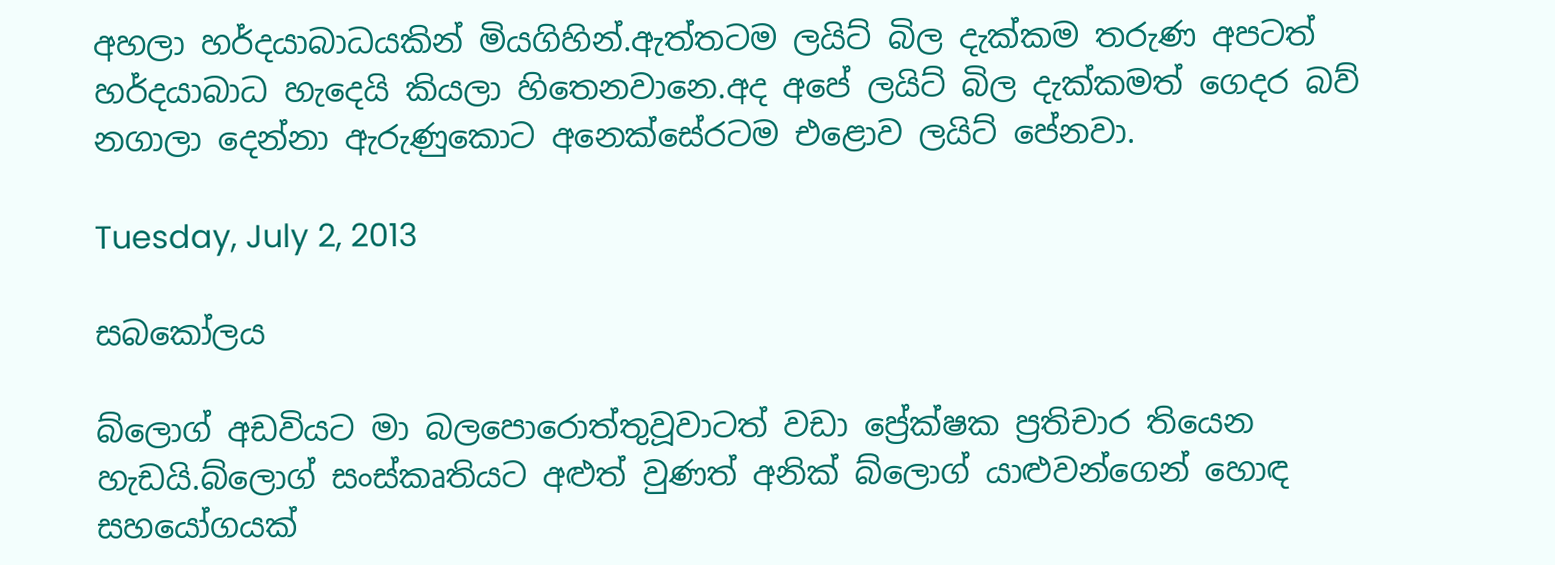අහලා හර්දයාබාධයකින් මියගිහින්.ඇත්තටම ලයිට් බිල දැක්කම තරුණ අපටත් හර්දයාබාධ හැදෙයි කියලා හිතෙනවානෙ.අද අපේ ලයිට් බිල දැක්කමත් ගෙදර බව් නගාලා දෙන්නා ඇරුණුකොට අනෙක්සේරටම එළොව ලයිට් පේනවා.

Tuesday, July 2, 2013

සබකෝලය

බ්ලොග් අඩවියට මා බලපොරොත්තුවූවාටත් වඩා ප්‍රේක්ෂක ප්‍රතිචාර තියෙන හැඩයි.බ්ලොග් සංස්කෘතියට අළුත් වුණත් අනික් බ්ලොග් යාළුවන්ගෙන් හොඳ සහයෝගයක්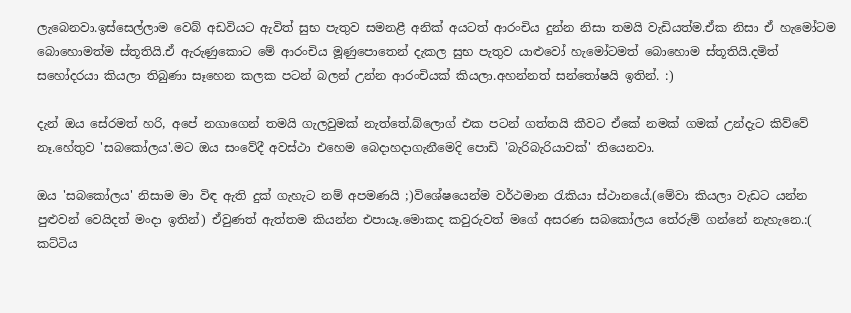ලැබෙනවා.ඉස්සෙල්ලාම වෙබ් අඩවියට ඇවිත් සුභ පැතුව සමනළී අනික් අයටත් ආරංචිය දුන්න නිසා තමයි වැඩියත්ම.ඒක නිසා ඒ හැමෝටම බොහොමත්ම ස්තූතියි.ඒ ඇරුණුකොට මේ ආරංචිය මූණුපොතෙන් දැකල සුභ පැතුව යාළුවෝ හැමෝටමත් බොහොම ස්තූතියි.දමිත් සහෝදරයා කියලා තිබුණා සෑහෙන කලක පටන් බලන් උන්න ආරංචියක් කියලා.අහන්නත් සන්තෝෂයි ඉතින්. :)

දැන් ඔය සේරමත් හරි, අපේ නගාගෙන් තමයි ගැලවුමක් නැත්තේ.බ්ලොග් එක පටන් ගත්තයි කීවට ඒකේ නමක් ගමක් උන්දැට කිව්වේ නෑ.හේතුව 'සබකෝලය'.මට ඔය සංවේදී අවස්ථා එහෙම බෙදාහදාගැනීමෙදි පොඩි 'බැරිබැරියාවක්' තියෙනවා.

ඔය 'සබකෝලය' නිසාම මා විඳ ඇති දුක් ගැහැට නම් අපමණයි ;)විශේෂයෙන්ම වර්ථමාන රැකියා ස්ථානයේ.(මේවා කියලා වැඩට යන්න පුළුවන් වෙයිදත් මංදා ඉතින්) ඒවුණත් ඇත්තම කියන්න එපායෑ.මොකද කවුරුවත් මගේ අසරණ සබකෝලය තේරුම් ගන්නේ නැහැනෙ.:( කට්ටිය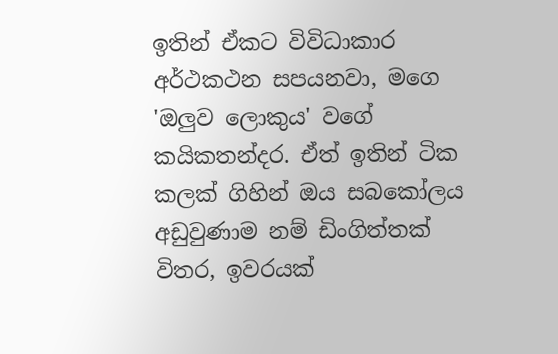ඉතින් ඒකට විවිධාකාර අර්ථකථන සපයනවා, මගෙ 'ඔලුව ලොකුය' වගේ කයිකතන්දර. ඒත් ඉතින් ටික කලක් ගිහින් ඔය සබකෝලය අඩුවුණාම නම් ඩිංගිත්තක් විතර, ඉවරයක්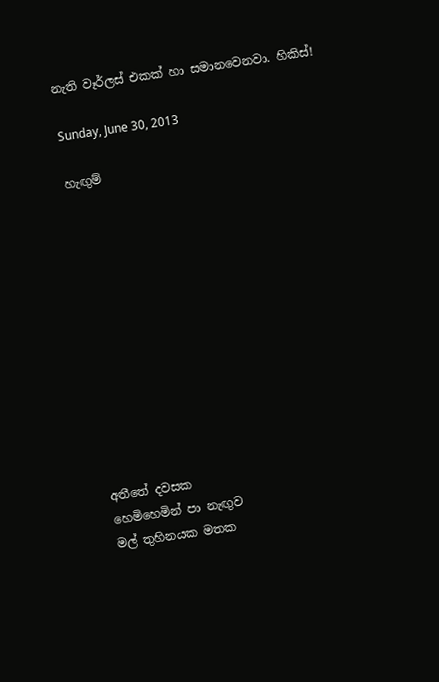නැති වෑර්ලස් එකක් හා සමානවෙනවා. හිකිස්!

Sunday, June 30, 2013

හැඟුම්












අතීතේ දවසක
හෙමිහෙමින් පා නැඟුව
මල් තුහිනයක මතක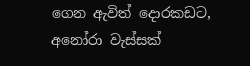ගෙන ඇවිත් දොරකඩට,
අනෝරා වැස්සක්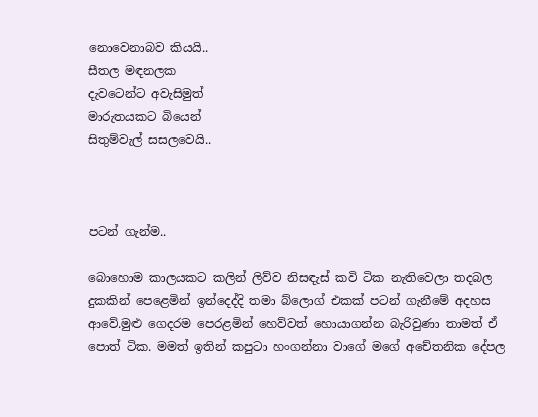නොවෙනාබව කියයි..
සීතල මඳනලක
දැවටෙන්ට අවැසිමුත්
මාරුතයකට බියෙන්
සිතුම්වැල් සසලවෙයි..



පටන් ගැන්ම..

බොහොම කාලයකට කලින් ලිව්ව නිසඳැස් කවි ටික නැතිවෙලා තදබල දුකකින් පෙළෙමින් ඉන්දෙද්දි තමා බ්ලොග් එකක් පටන් ගැනීමේ අදහස ආවේ.මුළු ගෙදරම පෙරළමින් හෙව්වත් හොයාගන්න බැරිවුණා තාමත් ඒ පොත් ටික. මමත් ඉතින් කපුටා හංගන්නා වාගේ මගේ අචේතනික දේපල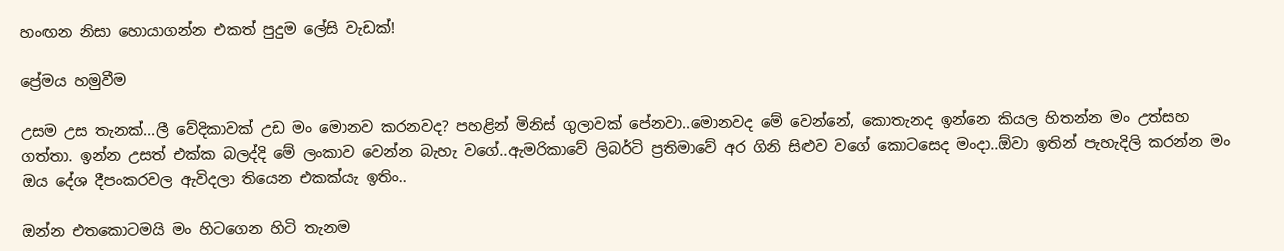හංඟන නිසා හොයාගන්න එකත් පුදුම ලේසි වැඩක්!

ප්‍රේමය හමුවීම

උසම උස තැනක්...ලී වේදිකාවක් උඩ මං මොනව කරනවද? පහළින් මිනිස් ගුලාවක් පේනවා..මොනවද මේ වෙන්නේ, කොතැනද ඉන්නෙ කියල හිතන්න මං උත්සහ ගත්තා. ඉන්න උසත් එක්ක බලද්දි මේ ලංකාව වෙන්න බැහැ වගේ..ඇමරිකාවේ ලිබර්ටි ප්‍රතිමාවේ අර ගිනි සිළුව වගේ කොටසෙද මංදා..ඕවා ඉතින් පැහැදිලි කරන්න මං ඔය දේශ දීපංකරවල ඇවිදලා තියෙන එකක්යැ ඉතිං..

ඔන්න එතකොටමයි මං හිටගෙන හිටි තැනම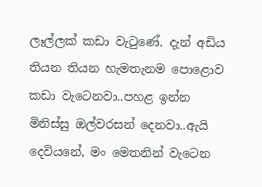ලෑල්ලක් කඩා වැටුණේ. දැන් අඩිය තියන තියන හැමතැනම පොළොව කඩා වැටෙනවා..පහළ ඉන්න මිනිස්සු ඔල්වරසන් දෙනවා..ඇයි දෙවියනේ, මං මෙතනින් වැටෙන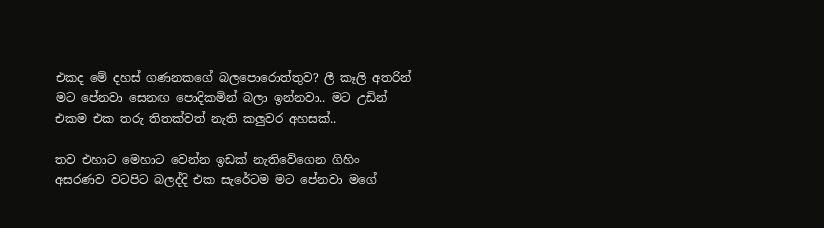එකද මේ දහස් ගණනකගේ බලපොරොත්තුව? ලී කෑලි අතරින් මට පේනවා සෙනඟ පොදිකමින් බලා ඉන්නවා.. මට උඩින් එකම එක තරු තිතක්වත් නැති කලුවර අහසක්..

තව එහාට මෙහාට වෙන්න ඉඩක් නැතිවේගෙන ගිහිං අසරණව වටපිට බලද්දි එක සැරේටම මට පේනවා මගේ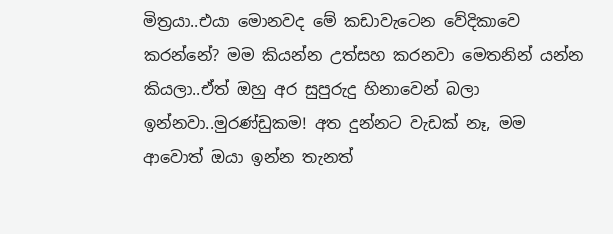මිත්‍රයා..එයා මොනවද මේ කඩාවැටෙන වේදිකාවෙ කරන්නේ? මම කියන්න උත්සහ කරනවා මෙතනින් යන්න කියලා..ඒත් ඔහු අර සුපුරුදු හිනාවෙන් බලා ඉන්නවා..මුරණ්ඩුකම! අත දුන්නට වැඩක් නෑ, මම ආවොත් ඔයා ඉන්න තැනත්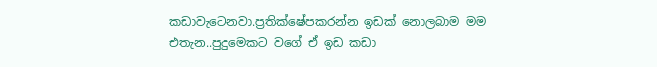කඩාවැටෙනවා.ප්‍රතික්ෂේපකරන්න ඉඩක් නොලබාම මම එතැන..පුදුමෙකට වගේ ඒ ඉඩ කඩා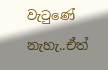වැටුණේ නැහැ..ඒත්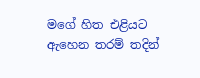මගේ හිත එළියට ඇහෙන තරම් තදින්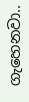ගැහෙනවා..